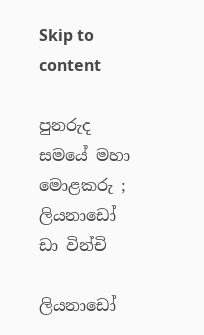Skip to content

පුනරුද සමයේ මහා මොළකරු ; ලියනාඩෝ ඩා වින්චි

ලියනාඩෝ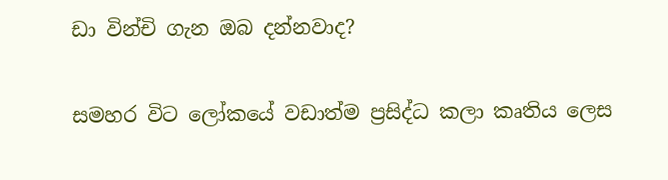ඩා වින්චි ගැන ඔබ දන්නවාද?

සමහර විට ලෝකයේ වඩාත්ම ප්‍රසිද්ධ කලා කෘතිය ලෙස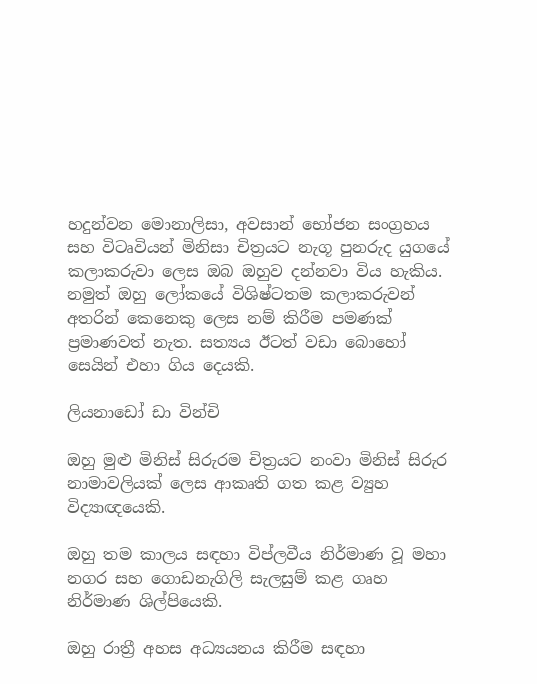හදුන්වන මොනාලිසා, අවසාන් භෝජන සංග්‍රහය සහ විටෘවියන් මිනිසා චිත්‍රයට නැගූ පුනරුද යුගයේ කලාකරුවා ලෙස ඔබ ඔහුව දන්නවා විය හැකිය. නමුත් ඔහු ලෝකයේ විශිෂ්ටතම කලාකරුවන් අතරින් කෙනෙකු ලෙස නම් කිරීම පමණක් ප්‍රමාණවත් නැත. සත්‍යය ඊටත් වඩා බොහෝ සෙයින් එහා ගිය දෙයකි.

ලියනාඩෝ ඩා වින්චි

ඔහු මුළු මිනිස් සිරුරම චිත්‍රයට නංවා මිනිස් සිරුර නාමාවලියක් ලෙස ආකෘති ගත කළ ව්‍යුහ විද්‍යාඥයෙකි.

ඔහු තම කාලය සඳහා විප්ලවීය නිර්මාණ වූ මහා නගර සහ ගොඩනැගිලි සැලසුම් කළ ගෘහ නිර්මාණ ශිල්පියෙකි.

ඔහු රාත්‍රී අහස අධ්‍යයනය කිරීම සඳහා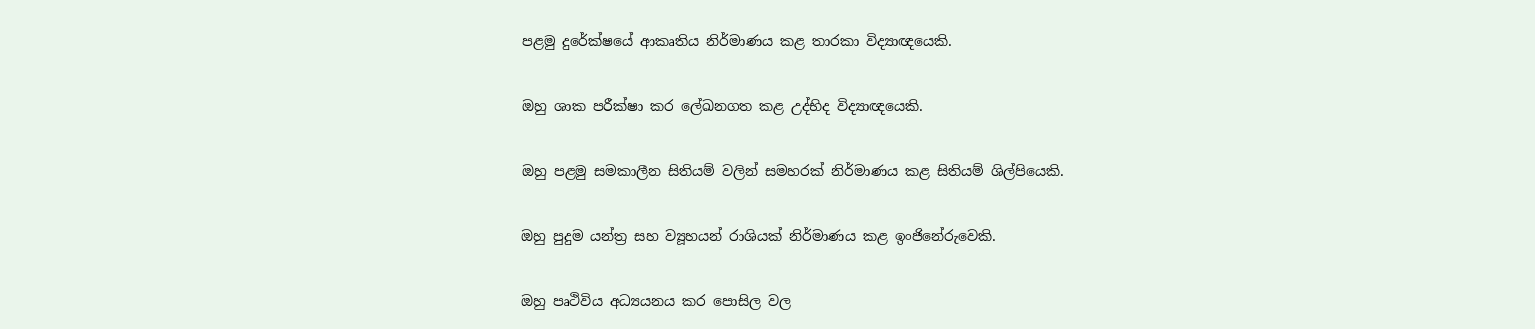පළමු දුරේක්ෂයේ ආකෘතිය නිර්මාණය කළ තාරකා විද්‍යාඥයෙකි.

ඔහු ශාක පරීක්ෂා කර ලේඛනගත කළ උද්භිද විද්‍යාඥයෙකි.

ඔහු පළමු සමකාලීන සිතියම් වලින් සමහරක් නිර්මාණය කළ සිතියම් ශිල්පියෙකි.

ඔහු පුදුම යන්ත්‍ර සහ ව්‍යූහයන් රාශියක් නිර්මාණය කළ ඉංජිනේරුවෙකි.

ඔහු පෘථිවිය අධ්‍යයනය කර පොසිල වල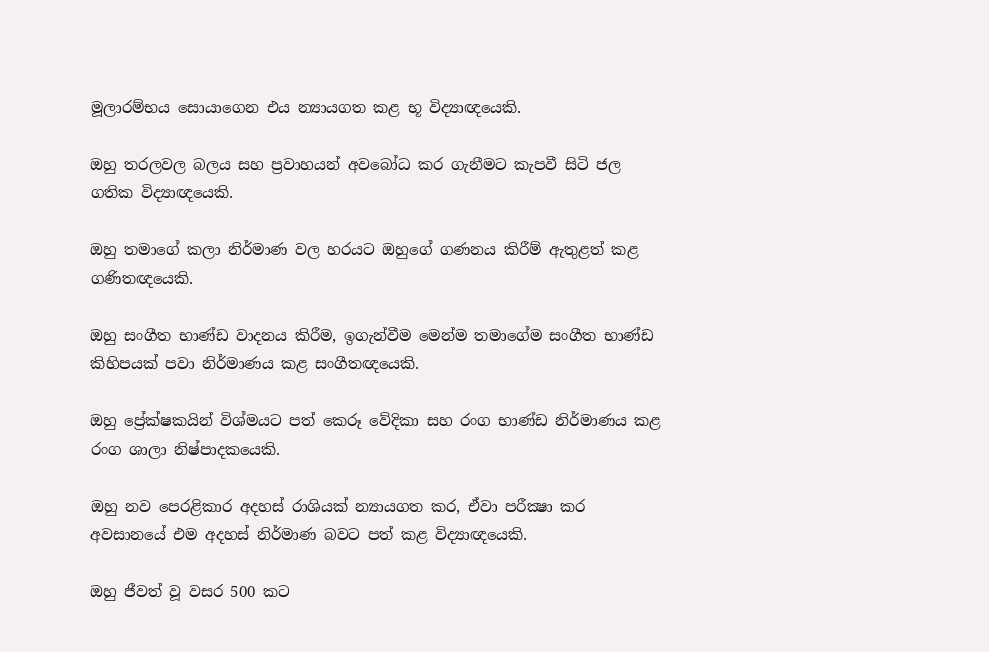මූලාරම්භය සොයාගෙන එය න්‍යායගත කළ භූ විද්‍යාඥයෙකි.

ඔහු තරලවල බලය සහ ප්‍රවාහයන් අවබෝධ කර ගැනීමට කැපවී සිටි ජල ගතික විද්‍යාඥයෙකි.

ඔහු තමාගේ කලා නිර්මාණ වල හරයට ඔහුගේ ගණනය කිරීම් ඇතුළත් කළ ගණිතඥයෙකි.

ඔහු සංගීත භාණ්ඩ වාදනය කිරීම, ඉගැන්වීම මෙන්ම තමාගේම සංගීත භාණ්ඩ කිහිපයක් පවා නිර්මාණය කළ සංගීතඥයෙකි.

ඔහු ප්‍රේක්ෂකයින් විශ්මයට පත් කෙරූ වේදිකා සහ රංග භාණ්ඩ නිර්මාණය කළ රංග ශාලා නිෂ්පාදකයෙකි.

ඔහු නව පෙරළිකාර අදහස් රාශියක් න්‍යායගත කර, ඒවා පරීක්‍ෂා කර අවසානයේ එම අදහස් නිර්මාණ බවට පත් කළ විද්‍යාඥයෙකි.

ඔහු ජීවත් වූ වසර 500 කට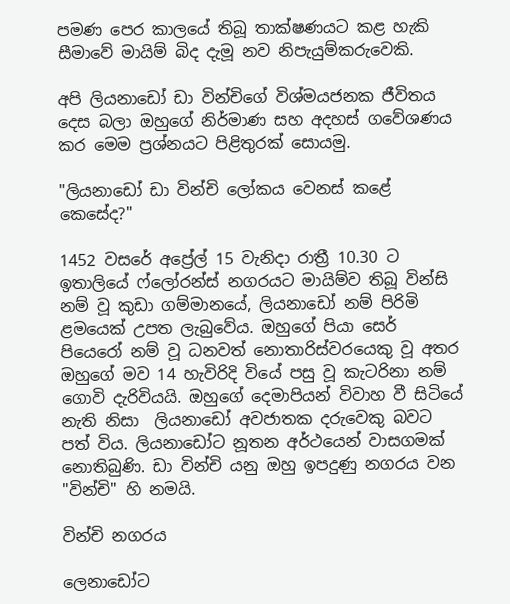පමණ පෙර කාලයේ තිබූ තාක්ෂණයට කළ හැකි සීමාවේ මායිම් බිද දැමූ නව නිපැයුම්කරුවෙකි.

අපි ලියනාඩෝ ඩා වින්චිගේ විශ්මයජනක ජීවිතය දෙස බලා ඔහුගේ නිර්මාණ සහ අදහස් ගවේශණය කර මෙම ප්‍රශ්නයට පිළිතුරක් සොයමු.

"ලියනාඩෝ ඩා වින්චි ලෝකය වෙනස් කළේ කෙසේද?"

1452 වසරේ අප්‍රේල් 15 වැනිදා රාත්‍රී 10.30 ට ඉතාලියේ ෆ්ලෝරන්ස් නගරයට මායිම්ව තිබූ වින්සි නම් වූ කුඩා ගම්මානයේ, ලියනාඩෝ නම් පිරිමි ළමයෙක් උපත ලැබුවේය. ඔහුගේ පියා සෙර් පියෙරෝ නම් වූ ධනවත් නොතාරිස්වරයෙකු වූ අතර ඔහුගේ මව 14 හැවිරිදි වියේ පසු වූ කැටරිනා නම් ගොවි දැරිවියයි. ඔහුගේ දෙමාපියන් විවාහ වී සිටියේ නැති නිසා  ලියනාඩෝ අවජාතක දරුවෙකු බවට පත් විය. ලියනාඩෝට නූතන අර්ථයෙන් වාසගමක් නොතිබුණි. ඩා වින්චි යනු ඔහු ඉපදුණු නගරය වන "වින්චි" හි නමයි.

වින්චි නගරය

ලෙනාඩෝට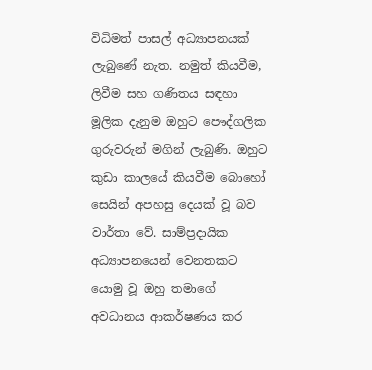විධිමත් පාසල් අධ්‍යාපනයක් ලැබුණේ නැත. නමුත් කියවීම, ලිවීම සහ ගණිතය සඳහා මූලික දැනුම ඔහුට පෞද්ගලික ගුරුවරුන් මගින් ලැබුණි. ඔහුට කුඩා කාලයේ කියවීම බොහෝ සෙයින් අපහසු දෙයක් වූ බව වාර්තා වේ. සාම්ප්‍රදායික අධ්‍යාපනයෙන් වෙනතකට යොමු වූ ඔහු තමාගේ අවධානය ආකර්ෂණය කර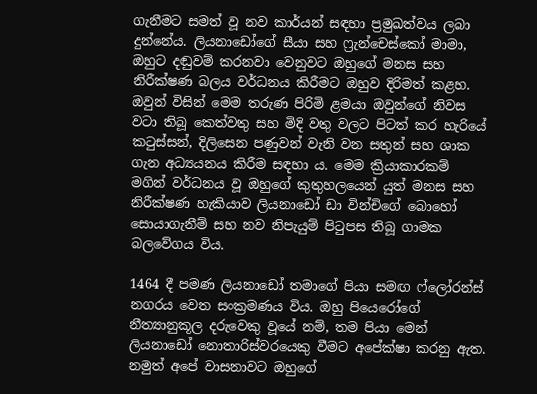ගැනීමට සමත් වූ නව කාර්යන් සඳහා ප්‍රමුඛත්වය ලබා දුන්නේය. ලියනාඩෝගේ සීයා සහ ෆ්‍රැන්චෙස්කෝ මාමා, ඔහුට දඬුවම් කරනවා වෙනුවට ඔහුගේ මනස සහ නිරීක්ෂණ බලය වර්ධනය කිරීමට ඔහුව දිරිමත් කළහ. ඔවුන් විසින් මෙම තරුණ පිරිමි ළමයා ඔවුන්ගේ නිවස වටා තිබූ කෙත්වතු සහ මිදි වතු වලට පිටත් කර හැරියේ කටුස්සන්, දිලිසෙන පණුවන් වැනි වන සතුන් සහ ශාක ගැන අධ්‍යයනය කිරීම සඳහා ය. මෙම ක්‍රියාකාරකම් මගින් වර්ධනය වූ ඔහුගේ කුතුහලයෙන් යුත් මනස සහ නිරීක්ෂණ හැකියාව ලියනාඩෝ ඩා වින්චිගේ බොහෝ සොයාගැනීම් සහ නව නිපැයුම් පිටුපස තිබූ ගාමක බලවේගය විය.

1464 දී පමණ ලියනාඩෝ තමාගේ පියා සමඟ ෆ්ලෝරන්ස් නගරය වෙත සංක්‍රමණය විය. ඔහු පියෙරෝගේ නීත්‍යානුකූල දරුවෙකු වූයේ නම්, තම පියා මෙන් ලියනාඩෝ නොතාරිස්වරයෙකු වීමට අපේක්ෂා කරනු ඇත. නමුත් අපේ වාසනාවට ඔහුගේ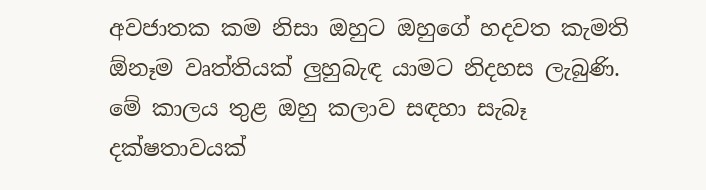අවජාතක කම නිසා ඔහුට ඔහුගේ හදවත කැමති ඕනෑම වෘත්තියක් ලුහුබැඳ යාමට නිදහස ලැබුණි. මේ කාලය තුළ ඔහු කලාව සඳහා සැබෑ දක්ෂතාවයක්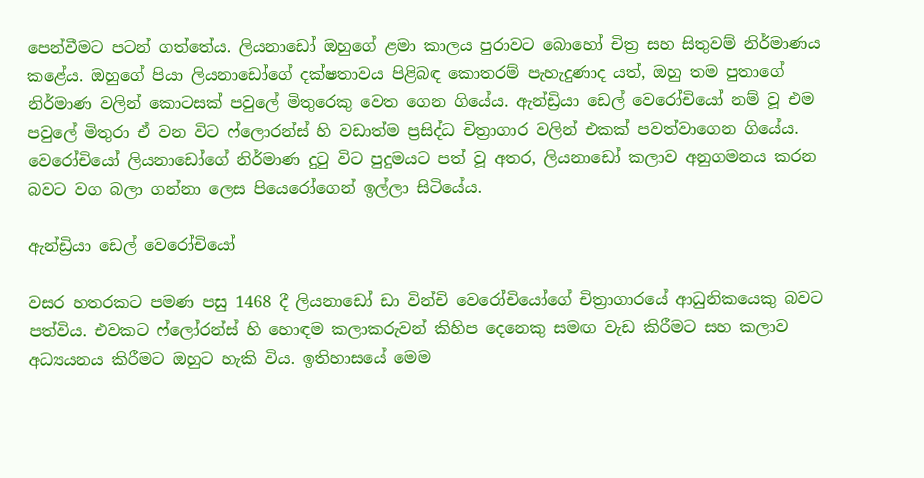පෙන්වීමට පටන් ගත්තේය. ලියනාඩෝ ඔහුගේ ළමා කාලය පුරාවට බොහෝ චිත්‍ර සහ සිතුවම් නිර්මාණය කළේය. ඔහුගේ පියා ලියනාඩෝගේ දක්ෂතාවය පිළිබඳ කොතරම් පැහැදුණාද යත්, ඔහු තම පුතාගේ නිර්මාණ වලින් කොටසක් පවුලේ මිතුරෙකු වෙත ගෙන ගියේය. ඇන්ඩ්‍රියා ඩෙල් වෙරෝචියෝ නම් වූ එම පවුලේ මිතුරා ඒ වන විට ෆ්ලොරන්ස් හි වඩාත්ම ප්‍රසිද්ධ චිත්‍රාගාර වලින් එකක් පවත්වාගෙන ගියේය. වෙරෝචියෝ ලියනාඩෝගේ නිර්මාණ දුටු විට පුදුමයට පත් වූ අතර, ලියනාඩෝ කලාව අනුගමනය කරන බවට වග බලා ගන්නා ලෙස පියෙරෝගෙන් ඉල්ලා සිටියේය.

ඇන්ඩ්‍රියා ඩෙල් වෙරෝචියෝ

වසර හතරකට පමණ පසු 1468 දී ලියනාඩෝ ඩා වින්චි වෙරෝචියෝගේ චිත්‍රාගාරයේ ආධුනිකයෙකු බවට පත්විය. එවකට ෆ්ලෝරන්ස් හි හොඳම කලාකරුවන් කිහිප දෙනෙකු සමඟ වැඩ කිරීමට සහ කලාව අධ්‍යයනය කිරීමට ඔහුට හැකි විය. ඉතිහාසයේ මෙම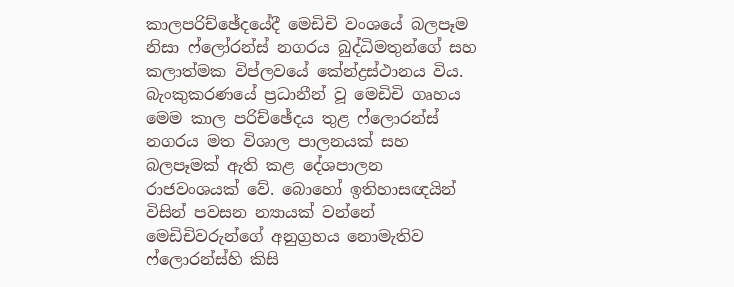කාලපරිච්ඡේදයේදී මෙඩිචි වංශයේ බලපෑම නිසා ෆ්ලෝරන්ස් නගරය බුද්ධිමතුන්ගේ සහ කලාත්මක විප්ලවයේ කේන්ද්‍රස්ථානය විය. බැංකුකරණයේ ප්‍රධානීන් වූ මෙඩිචි ගෘහය මෙම කාල පරිච්ඡේදය තුළ ෆ්ලොරන්ස් නගරය මත විශාල පාලනයක් සහ බලපෑමක් ඇති කළ දේශපාලන රාජවංශයක් වේ. බොහෝ ඉතිහාසඥයින් විසින් පවසන න්‍යායක් වන්නේ මෙඩිචිවරුන්ගේ අනුග්‍රහය නොමැතිව ෆ්ලොරන්ස්හි කිසි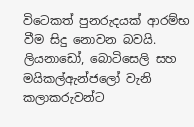විටෙකත් පුනරුදයක් ආරම්භ වීම සිදු නොවන බවයි. ලියනාඩෝ, බොටිසෙලි සහ මයිකල්ඇන්ජලෝ වැනි කලාකරුවන්ට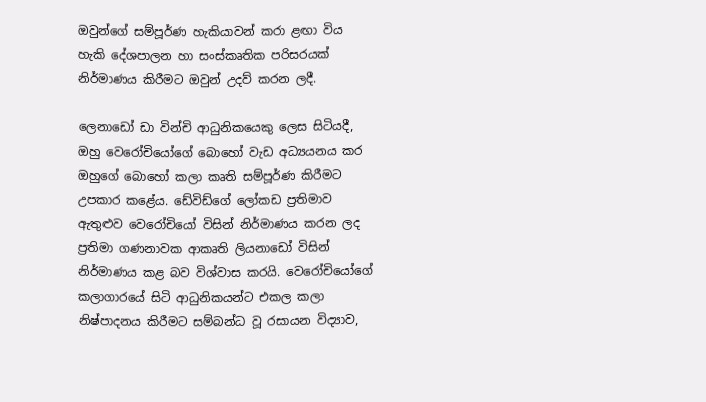ඔවුන්ගේ සම්පූර්ණ හැකියාවන් කරා ළඟා විය හැකි දේශපාලන හා සංස්කෘතික පරිසරයක් නිර්මාණය කිරීමට ඔවුන් උදව් කරන ලදී.

ලෙනාඩෝ ඩා වින්චි ආධුනිකයෙකු ලෙස සිටියදී, ඔහු වෙරෝචියෝගේ බොහෝ වැඩ අධ්‍යයනය කර ඔහුගේ බොහෝ කලා කෘති සම්පූර්ණ කිරීමට උපකාර කළේය. ඩේවිඩ්ගේ ලෝකඩ ප්‍රතිමාව ඇතුළුව වෙරෝචියෝ විසින් නිර්මාණය කරන ලද ප්‍රතිමා ගණනාවක ආකෘති ලියනාඩෝ විසින් නිර්මාණය කළ බව විශ්වාස කරයි. වෙරෝචියෝගේ කලාගාරයේ සිටි ආධුනිකයන්ට එකල කලා නිෂ්පාදනය කිරීමට සම්බන්ධ වූ රසායන විද්‍යාව,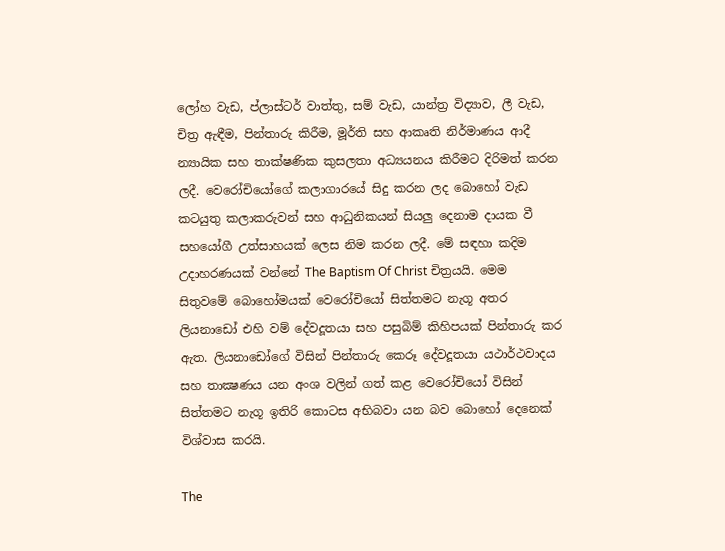ලෝහ වැඩ, ප්ලාස්ටර් වාත්තු, සම් වැඩ, යාන්ත්‍ර විද්‍යාව, ලී වැඩ, චිත්‍ර ඇඳීම, පින්තාරු කිරීම, මූර්ති සහ ආකෘති නිර්මාණය ආදී න්‍යායික සහ තාක්ෂණික කුසලතා අධ්‍යයනය කිරීමට දිරිමත් කරන ලදී. වෙරෝචියෝගේ කලාගාරයේ සිදු කරන ලද බොහෝ වැඩ කටයුතු කලාකරුවන් සහ ආධුනිකයන් සියලු දෙනාම දායක වී සහයෝගී උත්සාහයක් ලෙස නිම කරන ලදී. මේ සඳහා කදිම උදාහරණයක් වන්නේ The Baptism Of Christ චිත්‍රයයි. මෙම සිතුවමේ බොහෝමයක් වෙරෝචියෝ සිත්තමට නැගූ අතර ලියනාඩෝ එහි වම් දේවදූතයා සහ පසුබිම් කිහිපයක් පින්තාරු කර ඇත. ලියනාඩෝගේ විසින් පින්තාරු කෙරූ දේවදූතයා යථාර්ථවාදය සහ තාක්‍ෂණය යන අංශ වලින් ගත් කළ වෙරෝචියෝ විසින් සිත්තමට නැගූ ඉතිරි කොටස අභිබවා යන බව බොහෝ දෙනෙක් විශ්වාස කරයි.

The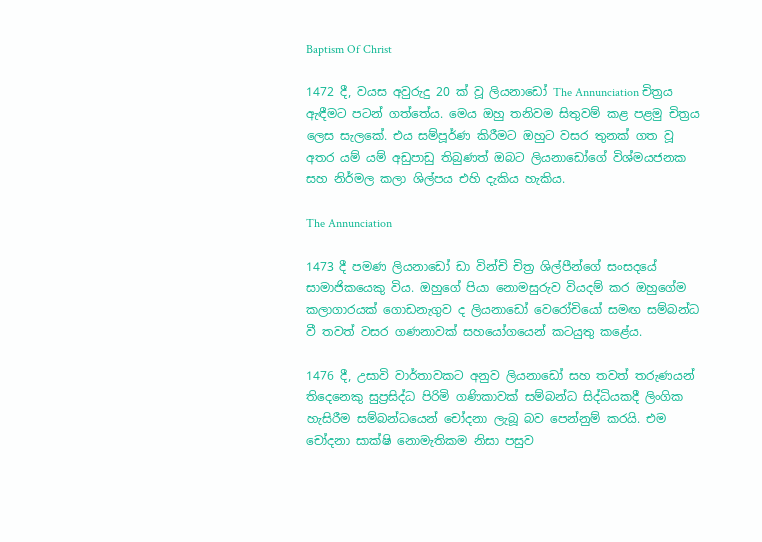Baptism Of Christ

1472 දී, වයස අවුරුදු 20 ක් වූ ලියනාඩෝ The Annunciation චිත්‍රය ඇඳීමට පටන් ගත්තේය. මෙය ඔහු තනිවම සිතුවම් කළ පළමු චිත්‍රය ලෙස සැලකේ. එය සම්පූර්ණ කිරීමට ඔහුට වසර තුනක් ගත වූ අතර යම් යම් අඩුපාඩු තිබුණත් ඔබට ලියනාඩෝගේ විශ්මයජනක සහ නිර්මල කලා ශිල්පය එහි දැකිය හැකිය.

The Annunciation

1473 දී පමණ ලියනාඩෝ ඩා වින්චි චිත්‍ර ශිල්පීන්ගේ සංසදයේ සාමාජිකයෙකු විය. ඔහුගේ පියා නොමසුරුව වියදම් කර ඔහුගේම කලාගාරයක් ගොඩනැගුව ද ලියනාඩෝ වෙරෝචියෝ සමඟ සම්බන්ධ වී තවත් වසර ගණනාවක් සහයෝගයෙන් කටයුතු කළේය.

1476 දී, උසාවි වාර්තාවකට අනුව ලියනාඩෝ සහ තවත් තරුණයන් තිදෙනෙකු සුප්‍රසිද්ධ පිරිමි ගණිකාවක් සම්බන්ධ සිද්ධියකදී ලිංගික හැසිරීම සම්බන්ධයෙන් චෝදනා ලැබූ බව පෙන්නුම් කරයි. එම චෝදනා සාක්ෂි නොමැතිකම නිසා පසුව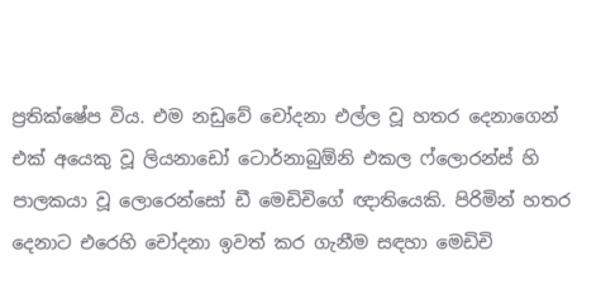ප්‍රතික්ෂේප විය. එම නඩුවේ චෝදනා එල්ල වූ හතර දෙනාගෙන් එක් අයෙකු වූ ලියනාඩෝ ටොර්නාබුඕනි එකල ෆ්ලොරන්ස් හි පාලකයා වූ ලොරෙන්සෝ ඩී මෙඩිචිගේ ඥාතියෙකි. පිරිමින් හතර දෙනාට එරෙහි චෝදනා ඉවත් කර ගැනීම සඳහා මෙඩිචි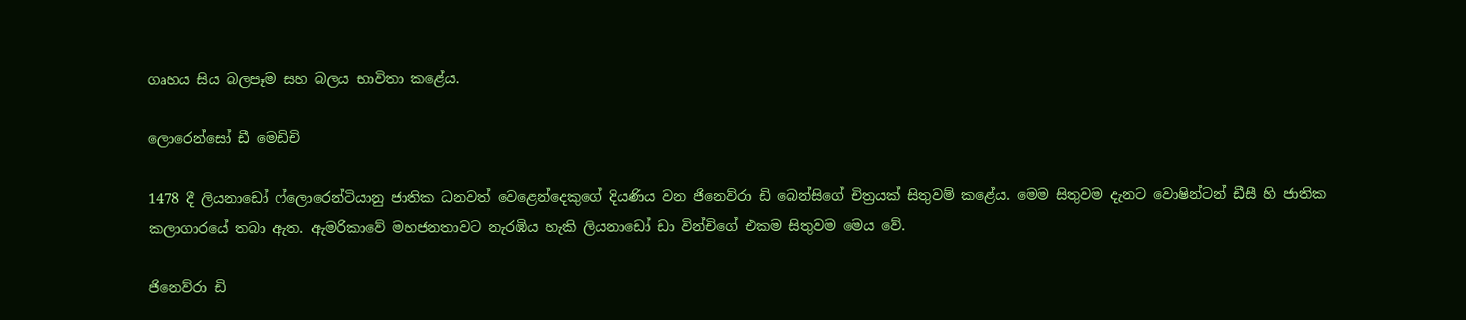ගෘහය සිය බලපෑම සහ බලය භාවිතා කළේය.

ලොරෙන්සෝ ඩී මෙඩිචි

1478 දී ලියනාඩෝ ෆ්ලොරෙන්ටියානු ජාතික ධනවත් වෙළෙන්දෙකුගේ දියණිය වන ජිනෙව්රා ඩි බෙන්සිගේ චිත්‍රයක් සිතුවම් කළේය. මෙම සිතුවම දැනට වොෂින්ටන් ඩීසී හි ජාතික කලාගාරයේ තබා ඇත. ඇමරිකාවේ මහජනතාවට නැරඹිය හැකි ලියනාඩෝ ඩා වින්චිගේ එකම සිතුවම මෙය වේ.

ජිනෙව්රා ඩි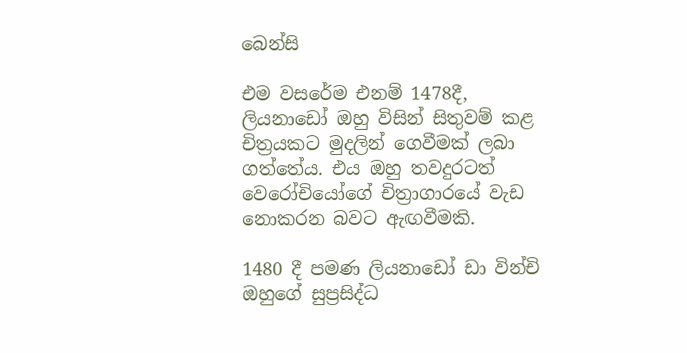බෙන්සි

එම වසරේම එනම් 1478දී, ලියනාඩෝ ඔහු විසින් සිතුවම් කළ චිත්‍රයකට මුදලින් ගෙවීමක් ලබා ගත්තේය. එය ඔහු තවදුරටත් වෙරෝචියෝගේ චිත්‍රාගාරයේ වැඩ නොකරන බවට ඇඟවීමකි.

1480 දී පමණ ලියනාඩෝ ඩා වින්චි ඔහුගේ සුප්‍රසිද්ධ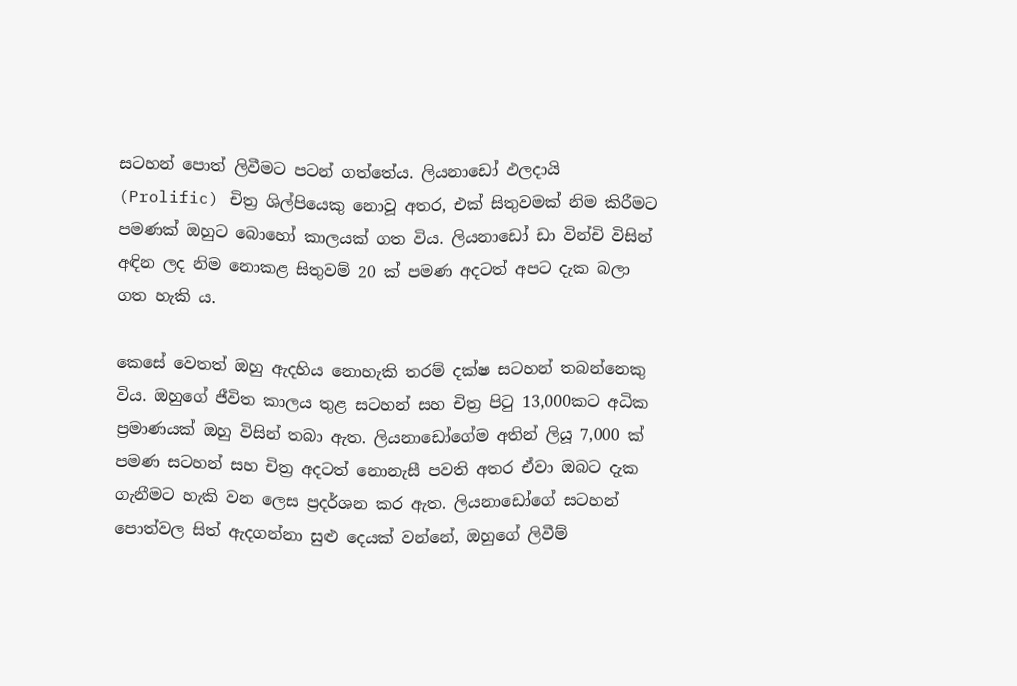සටහන් පොත් ලිවීමට පටන් ගත්තේය. ලියනාඩෝ ඵලදායි (Prolific) චිත්‍ර ශිල්පියෙකු නොවූ අතර, එක් සිතුවමක් නිම කිරීමට පමණක් ඔහුට බොහෝ කාලයක් ගත විය. ලියනාඩෝ ඩා වින්චි විසින් අඳින ලද නිම නොකළ සිතුවම් 20 ක් පමණ අදටත් අපට දැක බලා ගත හැකි ය.

කෙසේ වෙතත් ඔහු ඇදහිය නොහැකි තරම් දක්ෂ සටහන් තබන්නෙකු විය. ඔහුගේ ජීවිත කාලය තුළ සටහන් සහ චිත්‍ර පිටු 13,000කට අධික ප්‍රමාණයක් ඔහු විසින් තබා ඇත. ලියනාඩෝගේම අතින් ලියූ 7,000 ක් පමණ සටහන් සහ චිත්‍ර අදටත් නොනැසී පවති අතර ඒවා ඔබට දැක ගැනීමට හැකි වන ලෙස ප්‍රදර්ශන කර ඇත. ලියනාඩෝගේ සටහන් පොත්වල සිත් ඇදගන්නා සුළු දෙයක් වන්නේ, ඔහුගේ ලිවීම්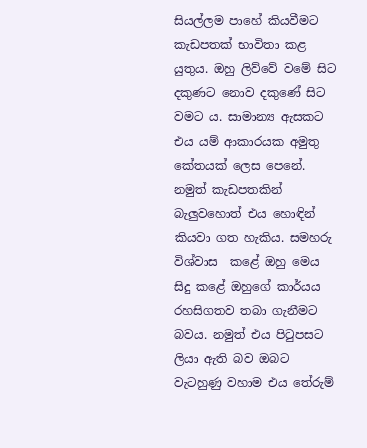සියල්ලම පාහේ කියවීමට කැඩපතක් භාවිතා කළ යුතුය. ඔහු ලිව්වේ වමේ සිට දකුණට නොව දකුණේ සිට වමට ය. සාමාන්‍ය ඇසකට එය යම් ආකාරයක අමුතු කේතයක් ලෙස පෙනේ. නමුත් කැඩපතකින් බැලුවහොත් එය හොඳින් කියවා ගත හැකිය. සමහරු විශ්වාස  කළේ ඔහු මෙය සිදු කළේ ඔහුගේ කාර්යය රහසිගතව තබා ගැනීමට බවය. නමුත් එය පිටුපසට ලියා ඇති බව ඔබට වැටහුණු වහාම එය තේරුම්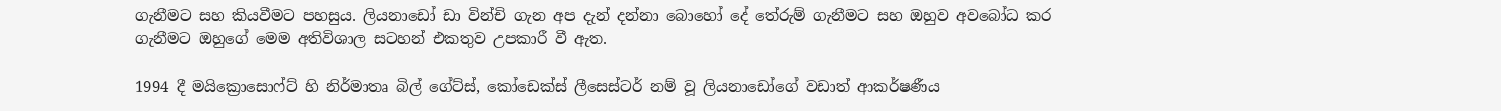ගැනීමට සහ කියවීමට පහසුය. ලියනාඩෝ ඩා වින්චි ගැන අප දැන් දන්නා බොහෝ දේ තේරුම් ගැනීමට සහ ඔහුව අවබෝධ කර ගැනීමට ඔහුගේ මෙම අතිවිශාල සටහන් එකතුව උපකාරී වී ඇත.

1994 දී මයික්‍රොසොෆ්ට් හි නිර්මාතෘ බිල් ගේට්ස්, කෝඩෙක්ස් ලීසෙස්ටර් නම් වූ ලියනාඩෝගේ වඩාත් ආකර්ෂණීය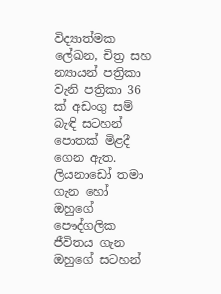විද්‍යාත්මක ලේඛන, චිත්‍ර සහ න්‍යායන් පත්‍රිකා වැනි පත්‍රිකා 36 ක් අඩංගු සම් බැඳි සටහන් පොතක් මිළදී ගෙන ඇත. ලියනාඩෝ තමා ගැන හෝ ඔහුගේ පෞද්ගලික ජීවිතය ගැන ඔහුගේ සටහන්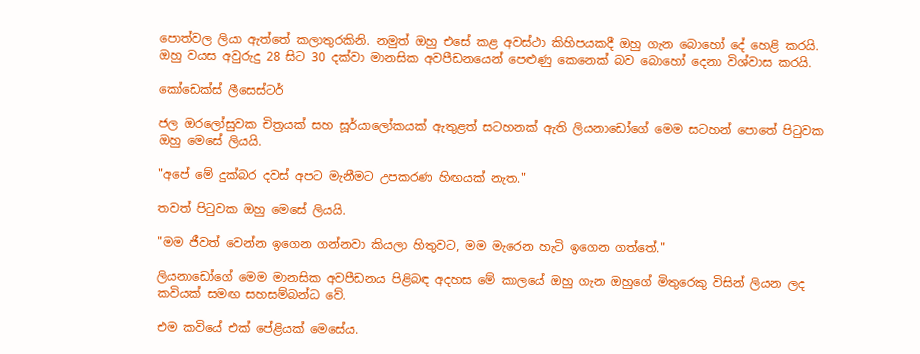පොත්වල ලියා ඇත්තේ කලාතුරකිනි. නමුත් ඔහු එසේ කළ අවස්ථා කිහිපයකදී ඔහු ගැන බොහෝ දේ හෙළි කරයි. ඔහු වයස අවුරුදු 28 සිට 30 දක්වා මානසික අවපීඩනයෙන් පෙළුණු කෙනෙක් බව බොහෝ දෙනා විශ්වාස කරයි.

කෝඩෙක්ස් ලීසෙස්ටර්

ජල ඔරලෝසුවක චිත්‍රයක් සහ සූර්යාලෝකයක් ඇතුළත් සටහනක් ඇති ලියනාඩෝගේ මෙම සටහන් පොතේ පිටුවක ඔහු මෙසේ ලියයි.

"අපේ මේ දුක්බර දවස් අපට මැනීමට උපකරණ හිඟයක් නැත."

තවත් පිටුවක ඔහු මෙසේ ලියයි.

"මම ජීවත් වෙන්න ඉගෙන ගන්නවා කියලා හිතුවට, මම මැරෙන හැටි ඉගෙන ගත්තේ."

ලියනාඩෝගේ මෙම මානසික අවපීඩනය පිළිබඳ අදහස මේ කාලයේ ඔහු ගැන ඔහුගේ මිතුරෙකු විසින් ලියන ලද කවියක් සමඟ සහසම්බන්ධ වේ.

එම කවියේ එක් පේළියක් මෙසේය.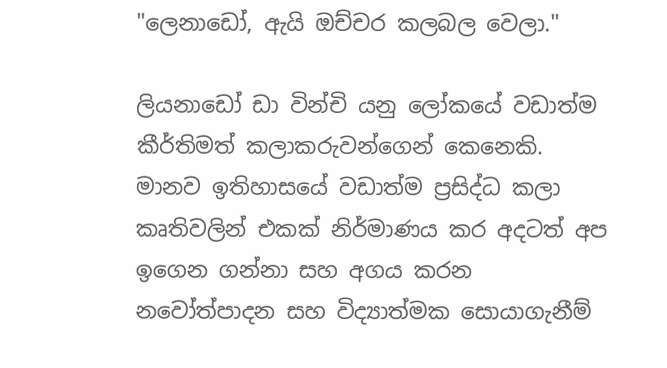"ලෙනාඩෝ, ඇයි ඔච්චර කලබල වෙලා."

ලියනාඩෝ ඩා වින්චි යනු ලෝකයේ වඩාත්ම කීර්තිමත් කලාකරුවන්ගෙන් කෙනෙකි. මානව ඉතිහාසයේ වඩාත්ම ප්‍රසිද්ධ කලා කෘතිවලින් එකක් නිර්මාණය කර අදටත් අප ඉගෙන ගන්නා සහ අගය කරන නවෝත්පාදන සහ විද්‍යාත්මක සොයාගැනීම්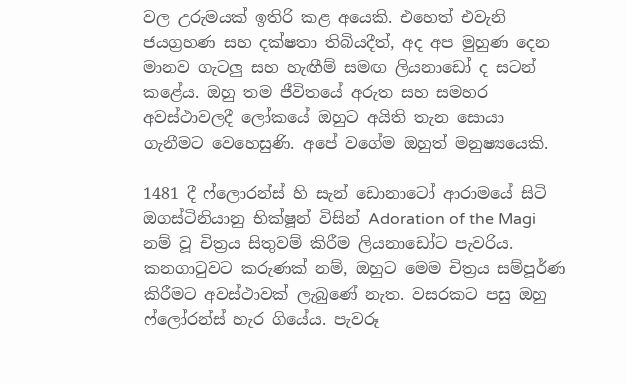වල උරුමයක් ඉතිරි කළ අයෙකි. එහෙත් එවැනි ජයග්‍රහණ සහ දක්ෂතා තිබියදීත්, අද අප මුහුණ දෙන මානව ගැටලු සහ හැඟීම් සමඟ ලියනාඩෝ ද සටන් කළේය. ඔහු තම ජීවිතයේ අරුත සහ සමහර අවස්ථාවලදී ලෝකයේ ඔහුට අයිති තැන සොයා ගැනීමට වෙහෙසුණි. අපේ වගේම ඔහුත් මනුෂ්‍යයෙකි.

1481 දී ෆ්ලොරන්ස් හි සැන් ඩොනාටෝ ආරාමයේ සිටි ඔගස්ටිනියානු භික්ෂූන් විසින් Adoration of the Magi නම් වූ චිත්‍රය සිතුවම් කිරීම ලියනාඩෝට පැවරිය. කනගාටුවට කරුණක් නම්, ඔහුට මෙම චිත්‍රය සම්පූර්ණ කිරීමට අවස්ථාවක් ලැබුණේ නැත. වසරකට පසු ඔහු ෆ්ලෝරන්ස් හැර ගියේය. පැවරූ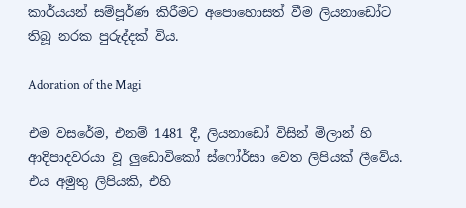කාර්යයන් සම්පූර්ණ කිරීමට අපොහොසත් වීම ලියනාඩෝට තිබූ නරක පුරුද්දක් විය.

Adoration of the Magi

එම වසරේම, එනම් 1481 දී, ලියනාඩෝ විසින් මිලාන් හි ආදිපාදවරයා වූ ලුඩොවිකෝ ස්ෆෝර්සා වෙත ලිපියක් ලීවේය. එය අමුතු ලිපියකි, එහි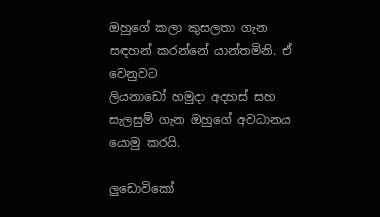ඔහුගේ කලා කුසලතා ගැන සඳහන් කරන්නේ යාන්තමිනි. ඒ වෙනුවට
ලියනාඩෝ හමුදා අදහස් සහ සැලසුම් ගැන ඔහුගේ අවධානය යොමු කරයි.

ලුඩොවිකෝ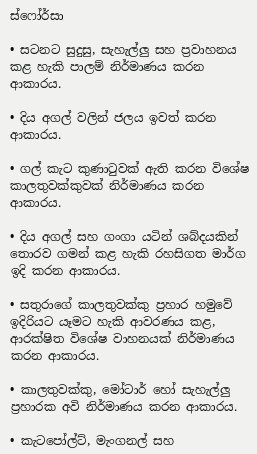ස්ෆෝර්සා

• සටනට සුදුසු, සැහැල්ලු සහ ප්‍රවාහනය කළ හැකි පාලම් නිර්මාණය කරන ආකාරය.

• දිය අගල් වලින් ජලය ඉවත් කරන ආකාරය.

• ගල් කැට කුණාටුවක් ඇති කරන විශේෂ කාලතුවක්කුවක් නිර්මාණය කරන ආකාරය.

• දිය අගල් සහ ගංගා යටින් ශබ්දයකින් තොරව ගමන් කළ හැකි රහසිගත මාර්ග ඉදි කරන ආකාරය.

• සතුරාගේ කාලතුවක්කු ප්‍රහාර හමුවේ ඉදිරියට යෑමට හැකි ආවරණය කළ, ආරක්ෂිත විශේෂ වාහනයක් නිර්මාණය කරන ආකාරය.

• කාලතුවක්කු, මෝටාර් හෝ සැහැල්ලු ප්‍රහාරක අවි නිර්මාණය කරන ආකාරය.

• කැටපෝල්ට්, මැංගනල් සහ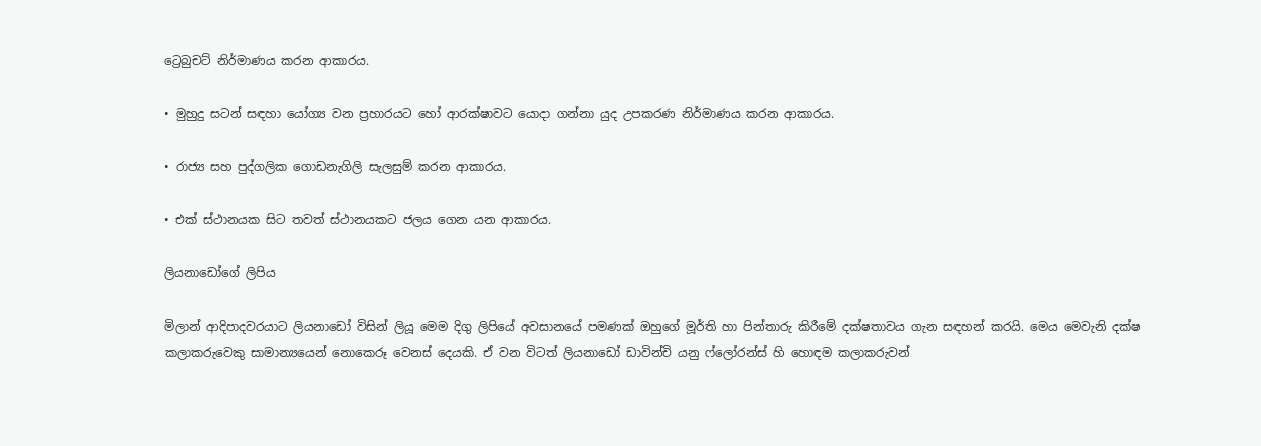ට්‍රෙබුචට් නිර්මාණය කරන ආකාරය.

• මුහුදු සටන් සඳහා යෝග්‍ය වන ප්‍රහාරයට හෝ ආරක්ෂාවට යොදා ගන්නා යුද උපකරණ නිර්මාණය කරන ආකාරය.

• රාජ්‍ය සහ පුද්ගලික ගොඩනැගිලි සැලසුම් කරන ආකාරය.

• එක් ස්ථානයක සිට තවත් ස්ථානයකට ජලය ගෙන යන ආකාරය.

ලියනාඩෝගේ ලිපිය

මිලාන් ආදිපාදවරයාට ලියනාඩෝ විසින් ලියූ මෙම දිගු ලිපියේ අවසානයේ පමණක් ඔහුගේ මූර්ති හා පින්තාරු කිරීමේ දක්ෂතාවය ගැන සඳහන් කරයි. මෙය මෙවැනි දක්ෂ කලාකරුවෙකු සාමාන්‍යයෙන් නොකෙරූ වෙනස් දෙයකි. ඒ වන විටත් ලියනාඩෝ ඩාවින්චි යනු ෆ්ලෝරන්ස් හි හොඳම කලාකරුවන්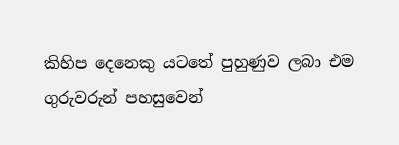කිහිප දෙනෙකු යටතේ පුහුණුව ලබා එම ගුරුවරුන් පහසුවෙන්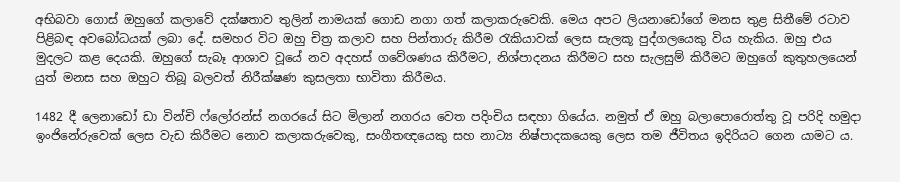අභිබවා ගොස් ඔහුගේ කලාවේ දක්ෂතාව තුලින් නාමයක් ගොඩ නගා ගත් කලාකරුවෙකි. මෙය අපට ලියනාඩෝගේ මනස තුළ සිතීමේ රටාව පිළිබඳ අවබෝධයක් ලබා දේ. සමහර විට ඔහු චිත්‍ර කලාව සහ පින්තාරු කිරීම රැකියාවක් ලෙස සැලකූ පුද්ගලයෙකු විය හැකිය. ඔහු එය මුදලට කළ දෙයකි. ඔහුගේ සැබෑ ආශාව වූයේ නව අදහස් ගවේශණය කිරීමට, නිශ්පාදනය කිරීමට සහ සැලසුම් කිරීමට ඔහුගේ කුතුහලයෙන් යුත් මනස සහ ඔහුට තිබූ බලවත් නිරීක්ෂණ කුසලතා භාවිතා කිරීමය.

1482 දී ලෙනාඩෝ ඩා වින්චි ෆ්ලෝරන්ස් නගරයේ සිට මිලාන් නගරය වෙත පදිංචිය සඳහා ගියේය. නමුත් ඒ ඔහු බලාපොරොත්තු වූ පරිදි හමුදා ඉංජිනේරුවෙක් ලෙස වැඩ කිරීමට නොව කලාකරුවෙකු, සංගීතඥයෙකු සහ නාට්‍ය නිෂ්පාදකයෙකු ලෙස තම ජීවිතය ඉදිරියට ගෙන යාමට ය.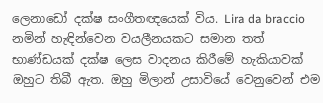ලෙනාඩෝ දක්ෂ සංගීතඥයෙක් විය. Lira da braccio නමින් හැඳින්වෙන වයලීනයකට සමාන තත් භාණ්ඩයක් දක්ෂ ලෙස වාදනය කිරීමේ හැකියාවක් ඔහුට තිබී ඇත. ඔහු මිලාන් උසාවියේ වෙනුවෙන් එම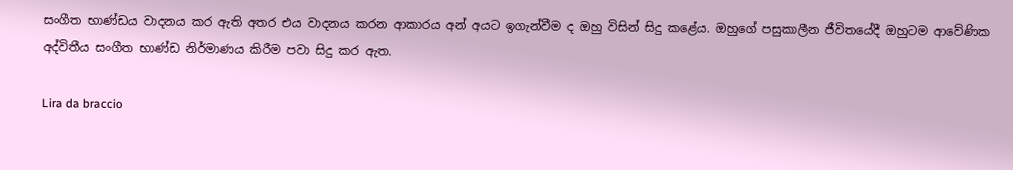සංගීත භාණ්ඩය වාදනය කර ඇති අතර එය වාදනය කරන ආකාරය අන් අයට ඉගැන්වීම ද ඔහු විසින් සිදු කළේය. ඔහුගේ පසුකාලීන ජීවිතයේදී ඔහුටම ආවේණික අද්විතීය සංගීත භාණ්ඩ නිර්මාණය කිරීම පවා සිදු කර ඇත.

Lira da braccio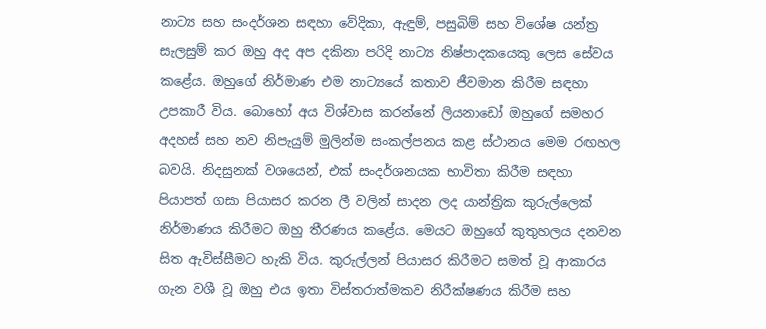නාට්‍ය සහ සංදර්ශන සඳහා වේදිකා, ඇඳුම්, පසුබිම් සහ විශේෂ යන්ත්‍ර සැලසුම් කර ඔහු අද අප දකිනා පරිදි නාට්‍ය නිෂ්පාදකයෙකු ලෙස සේවය කළේය. ඔහුගේ නිර්මාණ එම නාට්‍යයේ කතාව ජීවමාන කිරීම සඳහා උපකාරී විය. බොහෝ අය විශ්වාස කරන්නේ ලියනාඩෝ ඔහුගේ සමහර අදහස් සහ නව නිපැයුම් මුලින්ම සංකල්පනය කළ ස්ථානය මෙම රඟහල බවයි. නිදසුනක් වශයෙන්, එක් සංදර්ශනයක භාවිතා කිරීම සඳහා පියාපත් ගසා පියාසර කරන ලී වලින් සාදන ලද යාන්ත්‍රික කුරුල්ලෙක් නිර්මාණය කිරීමට ඔහු තීරණය කළේය. මෙයට ඔහුගේ කුතුහලය දනවන සිත ඇවිස්සීමට හැකි විය. කුරුල්ලන් පියාසර කිරීමට සමත් වූ ආකාරය ගැන වශී වූ ඔහු එය ඉතා විස්තරාත්මකව නිරීක්ෂණය කිරීම සහ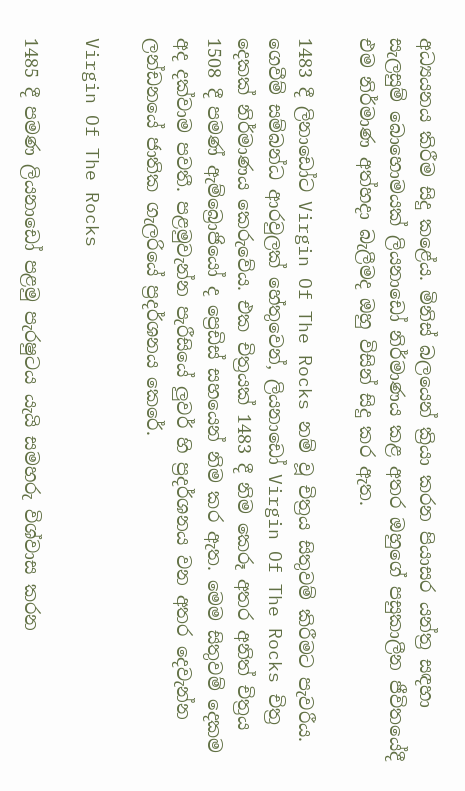අධ්‍යයනය කිරීම සිදු කළේය. මිනිස් බලයෙන් ක්‍රියා කරන පියාසර යන්ත්‍ර සඳහා සැලසුම් බොහොමයක් ලියනාඩෝ නිර්මාණය කළ අතර ඔහුගේ පසුකාලීන ජීවිතයේදී එම නිර්මාණ අත්හදා බැලීමද ඔහු විසින් සිදු කර ඇත.

1483 දී ලිනාඩෝට Virgin Of The Rocks නම් වූ චිත්‍රය සිතුවම් කිරීමට පැවරීය. ගෙවීම් සම්බන්ධ ආරවුලක් හේතුවෙන්, ලියනාඩෝ Virgin Of The Rocks චිත්‍ර දෙකක් නිර්මාණය කෙරුවේය. එක චිත්‍රයක් 1483 දී නිම කෙරූ අතර අනිත් චිත්‍රය 1508 දී පමණ් ඇම්බ්‍රොජියෝ ද ප්‍රෙඩිස් සහයෙන් නිම කර ඇත. මෙම සිතුවම් දෙකම අද දක්වාම පවතී. පළමුවැන්න පැරීසියේ ලුවර් හි ප්‍රදර්ශනය වන අතර දෙවැන්න ලන්ඩනයේ ජාතික ගැලරියේ ප්‍රදර්ශනය කෙරේ.

Virgin Of The Rocks

1485 දී පමණ ලියනාඩෝ පළමු පැරෂුටය යැයි සමහරු විශ්වාස කරන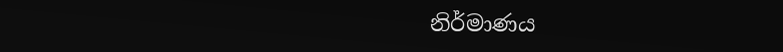නිර්මාණය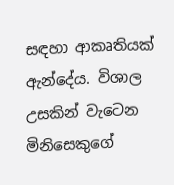සඳහා ආකෘතියක් ඇන්දේය. විශාල උසකින් වැටෙන මිනිසෙකුගේ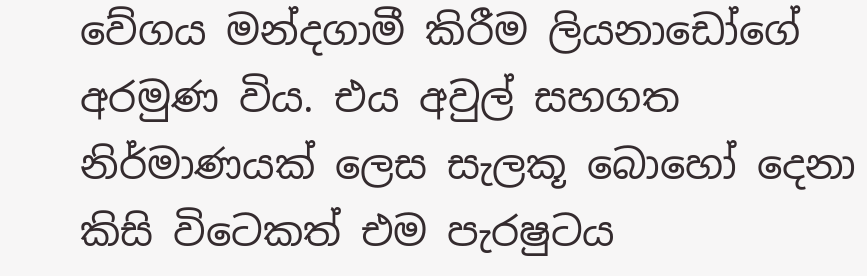වේගය මන්දගාමී කිරීම ලියනාඩෝගේ අරමුණ විය. එය අවුල් සහගත නිර්මාණයක් ලෙස සැලකූ බොහෝ දෙනා කිසි විටෙකත් එම පැරෂුටය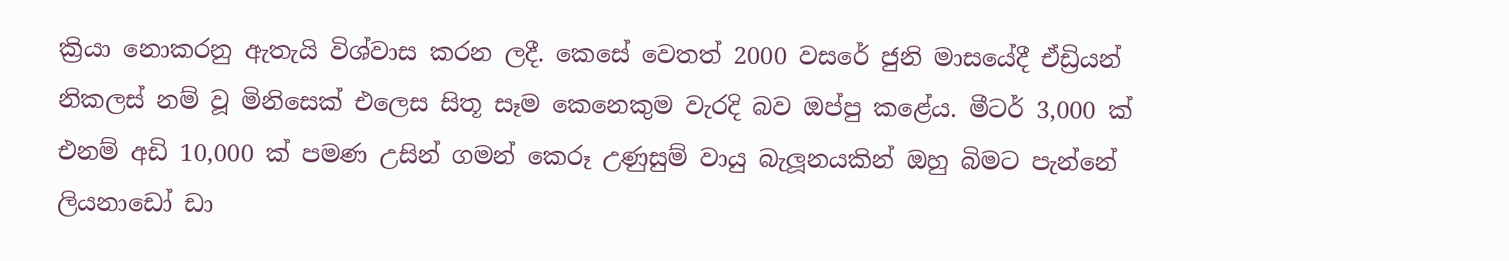ක්‍රියා නොකරනු ඇතැයි විශ්වාස කරන ලදී. කෙසේ වෙතත් 2000 වසරේ ජුනි මාසයේදී ඒඩ්‍රියන් නිකලස් නම් වූ මිනිසෙක් එලෙස සිතූ සෑම කෙනෙකුම වැරදි බව ඔප්පු කළේය. මීටර් 3,000 ක් එනම් අඩි 10,000 ක් පමණ උසින් ගමන් කෙරූ උණුසුම් වායු බැලූනයකින් ඔහු බිමට පැන්නේ ලියනාඩෝ ඩා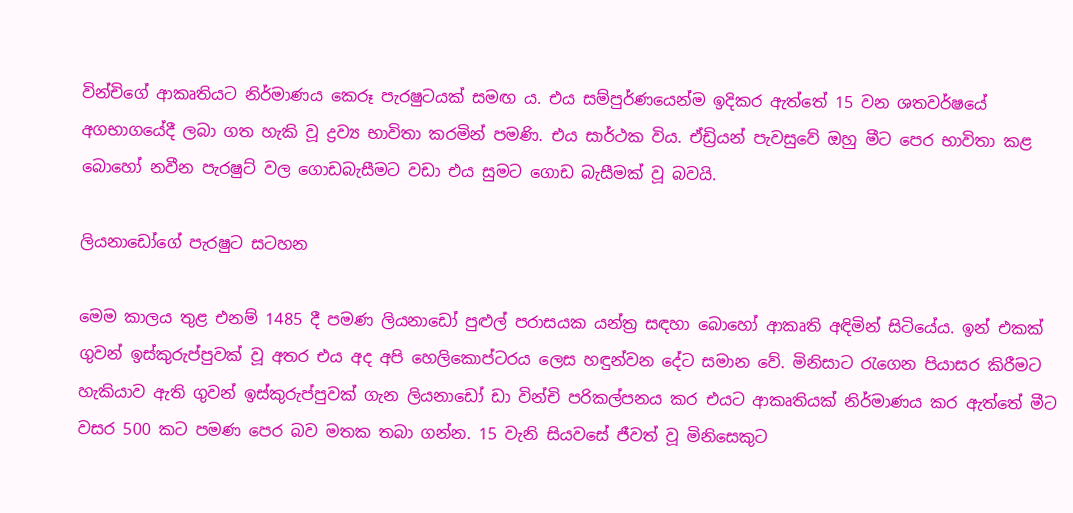වින්චිගේ ආකෘතියට නිර්මාණය කෙරූ පැරෂුටයක් සමඟ ය. එය සම්පුර්ණයෙන්ම ඉදිකර ඇත්තේ 15 වන ශතවර්ෂයේ අගභාගයේදී ලබා ගත හැකි වූ ද්‍රව්‍ය භාවිතා කරමින් පමණි. එය සාර්ථක විය. ඒඩ්‍රියන් පැවසුවේ ඔහු මීට පෙර භාවිතා කළ බොහෝ නවීන පැරෂුට් වල ගොඩබැසීමට වඩා එය සුමට ගොඩ බැසීමක් වූ බවයි.

ලියනාඩෝගේ පැරෂුට සටහන

මෙම කාලය තුළ එනම් 1485 දී පමණ ලියනාඩෝ පුළුල් පරාසයක යන්ත්‍ර සඳහා බොහෝ ආකෘති අඳිමින් සිටියේය. ඉන් එකක් ගුවන් ඉස්කුරුප්පුවක් වූ අතර එය අද අපි හෙලිකොප්ටරය ලෙස හඳුන්වන දේට සමාන වේ. මිනිසාට රැගෙන පියාසර කිරීමට හැකියාව ඇති ගුවන් ඉස්කුරුප්පුවක් ගැන ලියනාඩෝ ඩා වින්චි පරිකල්පනය කර එයට ආකෘතියක් නිර්මාණය කර ඇත්තේ මීට වසර 500 කට පමණ පෙර බව මතක තබා ගන්න. 15 වැනි සියවසේ ජීවත් වූ මිනිසෙකුට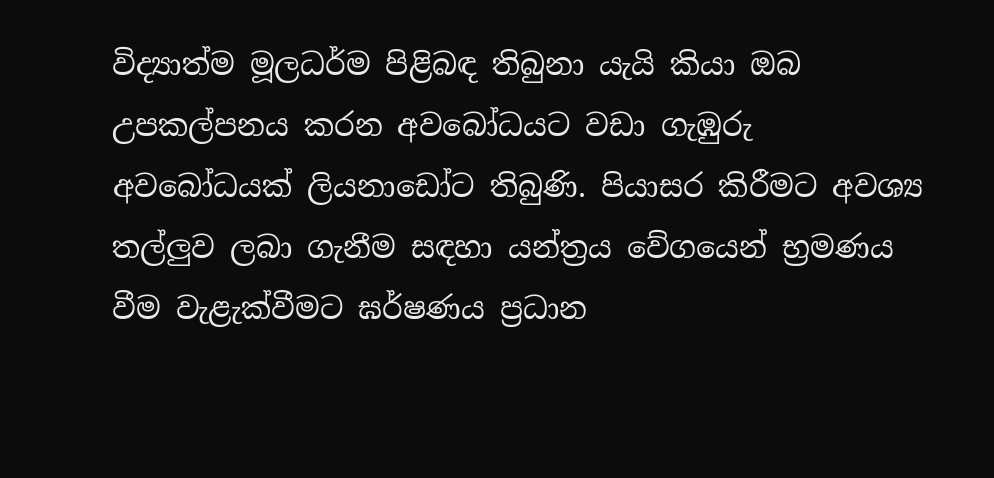විද්‍යාත්ම මූලධර්ම පිළිබඳ තිබුනා යැයි කියා ඔබ උපකල්පනය කරන අවබෝධයට වඩා ගැඹුරු අවබෝධයක් ලියනාඩෝට තිබුණි. පියාසර කිරීමට අවශ්‍ය තල්ලුව ලබා ගැනීම සඳහා යන්ත්‍රය වේගයෙන් භ්‍රමණය වීම වැළැක්වීමට ඝර්ෂණය ප්‍රධාන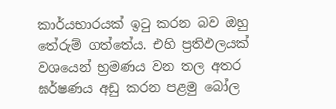කාර්යභාරයක් ඉටු කරන බව ඔහු තේරුම් ගත්තේය. එහි ප්‍රතිඵලයක් වශයෙන් භ්‍රමණය වන තල අතර ඝර්ෂණය අඩු කරන පළමු බෝල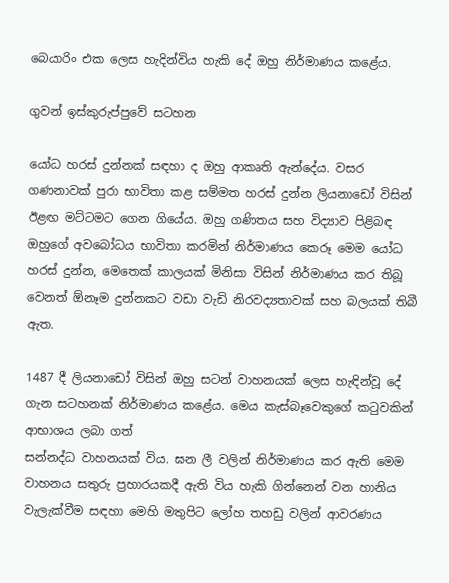බෙයාරිං එක ලෙස හැදින්විය හැකි දේ ඔහු නිර්මාණය කළේය.

ගුවන් ඉස්කුරුප්පුවේ සටහන

යෝධ හරස් දුන්නක් සඳහා ද ඔහු ආකෘති ඇන්දේය. වසර ගණනාවක් පුරා භාවිතා කළ සම්මත හරස් දුන්න ලියනාඩෝ විසින් ඊළඟ මට්ටමට ගෙන ගියේය. ඔහු ගණිතය සහ විද්‍යාව පිළිබඳ ඔහුගේ අවබෝධය භාවිතා කරමින් නිර්මාණය කෙරූ මෙම යෝධ හරස් දුන්න, මෙතෙක් කාලයක් මිනිසා විසින් නිර්මාණය කර තිබූ වෙනත් ඕනෑම දුන්නකට වඩා වැඩි නිරවද්‍යතාවක් සහ බලයක් තිබී ඇත.

1487 දී ලියනාඩෝ විසින් ඔහු සටන් වාහනයක් ලෙස හැඳින්වූ දේ ගැන සටහනක් නිර්මාණය කළේය. මෙය කැස්බෑවෙකුගේ කටුවකින් ආභාශය ලබා ගත්
සන්නද්ධ වාහනයක් විය. ඝන ලී වලින් නිර්මාණය කර ඇති මෙම වාහනය සතුරු ප්‍රහාරයකදී ඇති විය හැකි ගින්නෙන් වන හානිය වැලැක්වීම සඳහා මෙහි මතුපිට ලෝහ තහඩු වලින් ආවරණය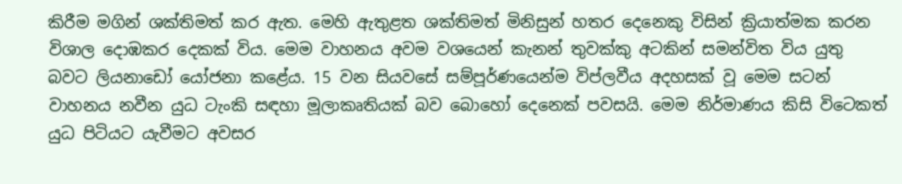කිරීම මගින් ශක්තිමත් කර ඇත. මෙහි ඇතුළත ශක්තිමත් මිනිසුන් හතර දෙනෙකු විසින් ක්‍රියාත්මක කරන විශාල දොඹකර දෙකක් විය. මෙම වාහනය අවම වශයෙන් කැනන් තුවක්කු අටකින් සමන්විත විය යුතු බවට ලියනාඩෝ යෝජනා කළේය. 15 වන සියවසේ සම්පූර්ණයෙන්ම විප්ලවීය අදහසක් වූ මෙම සටන් වාහනය නවීන යුධ ටැංකි සඳහා මූලාකෘතියක් බව බොහෝ දෙනෙක් පවසයි. මෙම නිර්මාණය කිසි විටෙකත් යුධ පිටියට යැවීමට අවසර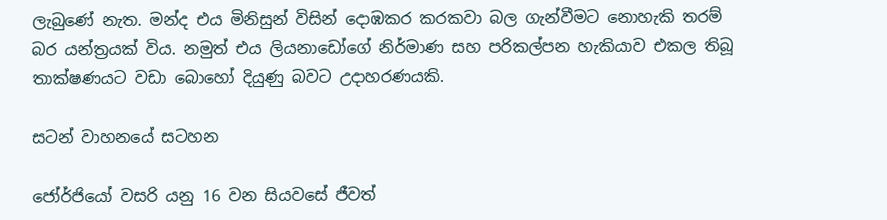ලැබුණේ නැත. මන්ද එය මිනිසුන් විසින් දොඹකර කරකවා බල ගැන්වීමට නොහැකි තරම් බර යන්ත්‍රයක් විය. නමුත් එය ලියනාඩෝගේ නිර්මාණ සහ පරිකල්පන හැකියාව එකල තිබූ තාක්ෂණයට වඩා බොහෝ දියුණු බවට උදාහරණයකි.

සටන් වාහනයේ සටහන

ජෝර්ජියෝ වසරි යනු 16 වන සියවසේ ජීවත්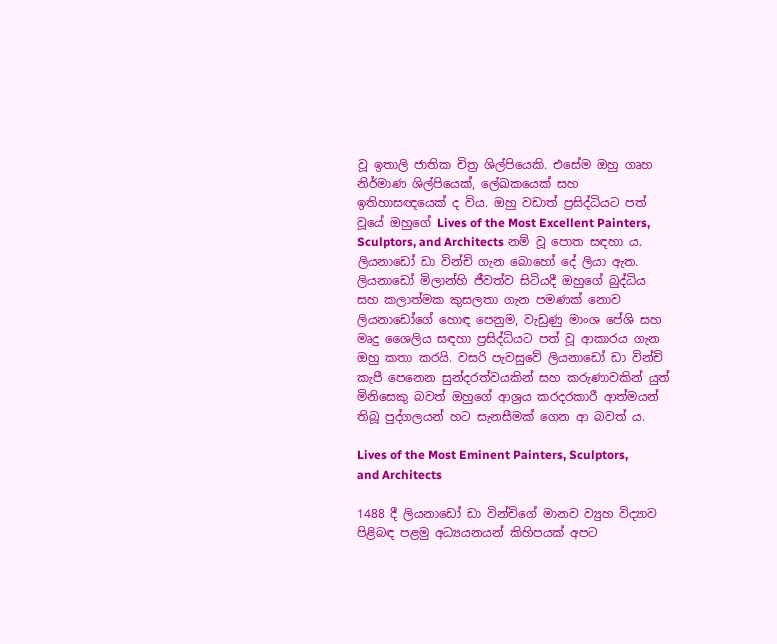වූ ඉතාලි ජාතික චිත්‍ර ශිල්පියෙකි. එසේම ඔහු ගෘහ නිර්මාණ ශිල්පියෙක්, ලේඛකයෙක් සහ ඉතිහාසඥයෙක් ද විය. ඔහු වඩාත් ප්‍රසිද්ධියට පත් වූයේ ඔහුගේ Lives of the Most Excellent Painters, Sculptors, and Architects නම් වූ පොත සඳහා ය. ලියනාඩෝ ඩා වින්චි ගැන බොහෝ දේ ලියා ඇත. ලියනාඩෝ මිලාන්හි ජීවත්ව සිටියදී ඔහුගේ බුද්ධිය සහ කලාත්මක කුසලතා ගැන පමණක් නොව ලියනාඩෝගේ හොඳ පෙනුම, වැඩුණු මාංශ පේශි සහ මෘදු ශෛලිය සඳහා ප්‍රසිද්ධියට පත් වූ ආකාරය ගැන ඔහු කතා කරයි. වසරි පැවසුවේ ලියනාඩෝ ඩා වින්චි කැපී පෙනෙන සුන්දරත්වයකින් සහ කරුණාවකින් යුත් මිනිසෙකු බවත් ඔහුගේ ආශ්‍රය කරදරකාරී ආත්මයන් තිබූ පුද්ගලයන් හට සැනසීමක් ගෙන ආ බවත් ය.

Lives of the Most Eminent Painters, Sculptors, and Architects

1488 දී ලියනාඩෝ ඩා වින්චිගේ මානව ව්‍යුහ විද්‍යාව පිළිබඳ පළමු අධ්‍යයනයන් කිහිපයක් අපට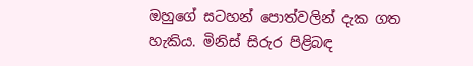ඔහුගේ සටහන් පොත්වලින් දැක ගත හැකිය. මිනිස් සිරුර පිළිබඳ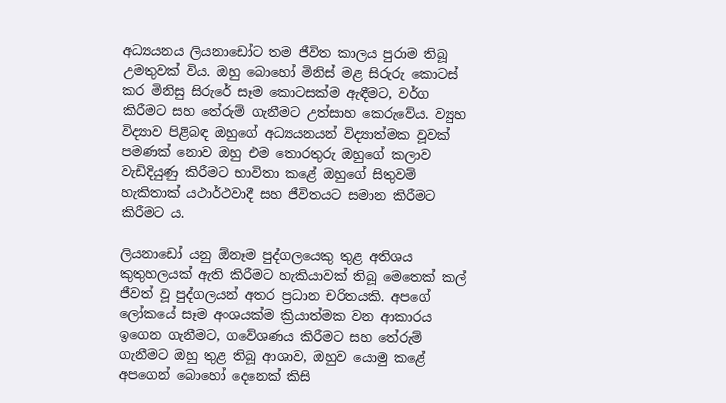අධ්‍යයනය ලියනාඩෝට තම ජීවිත කාලය පුරාම තිබූ උමතුවක් විය. ඔහු බොහෝ මිනිස් මළ සිරුරු කොටස් කර මිනිසු සිරුරේ සෑම කොටසක්ම ඇඳීමට, වර්ග කිරීමට සහ තේරුම් ගැනීමට උත්සාහ කෙරුවේය. ව්‍යුහ විද්‍යාව පිළිබඳ ඔහුගේ අධ්‍යයනයන් විද්‍යාත්මක වූවක් පමණක් නොව ඔහු එම තොරතුරු ඔහුගේ කලාව වැඩිදියුණු කිරීමට භාවිතා කළේ ඔහුගේ සිතුවම් හැකිතාක් යථාර්ථවාදී සහ ජීවිතයට සමාන කිරීමට කිරීමට ය.

ලියනාඩෝ යනු ඕනෑම පුද්ගලයෙකු තුළ අතිශය කුතුහලයක් ඇති කිරීමට හැකියාවක් තිබූ මෙතෙක් කල් ජීවත් වූ පුද්ගලයන් අතර ප්‍රධාන චරිතයකි. අපගේ ලෝකයේ සෑම අංශයක්ම ක්‍රියාත්මක වන ආකාරය ඉගෙන ගැනීමට, ගවේශණය කිරීමට සහ තේරුම් ගැනීමට ඔහු තුළ තිබූ ආශාව, ඔහුව යොමු කළේ අපගෙන් බොහෝ දෙනෙක් කිසි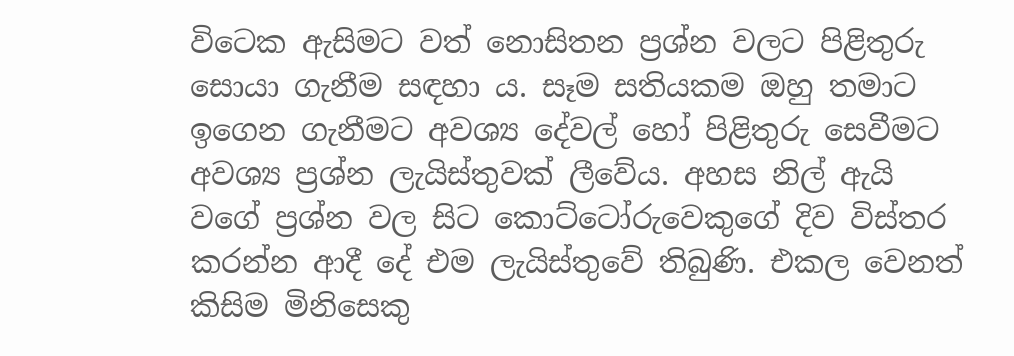විටෙක ඇසිමට වත් නොසිතන ප්‍රශ්න වලට පිළිතුරු සොයා ගැනීම සඳහා ය. සෑම සතියකම ඔහු තමාට ඉගෙන ගැනීමට අවශ්‍ය දේවල් හෝ පිළිතුරු සෙවීමට අවශ්‍ය ප්‍රශ්න ලැයිස්තුවක් ලීවේය. අහස නිල් ඇයි වගේ ප්‍රශ්න වල සිට කොට්ටෝරුවෙකුගේ දිව විස්තර කරන්න ආදී දේ එම ලැයිස්තුවේ තිබුණි. එකල වෙනත් කිසිම මිනිසෙකු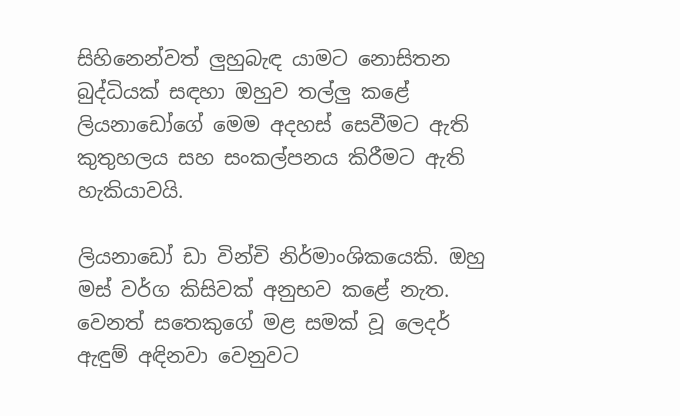සිහිනෙන්වත් ලුහුබැඳ යාමට නොසිතන බුද්ධියක් සඳහා ඔහුව තල්ලු කළේ ලියනාඩෝගේ මෙම අදහස් සෙවීමට ඇති කුතුහලය සහ සංකල්පනය කිරීමට ඇති හැකියාවයි.

ලියනාඩෝ ඩා වින්චි නිර්මාංශිකයෙකි. ඔහු මස් වර්ග කිසිවක් අනුභව කළේ නැත. වෙනත් සතෙකුගේ මළ සමක් වූ ලෙදර් ඇඳුම් අඳිනවා වෙනුවට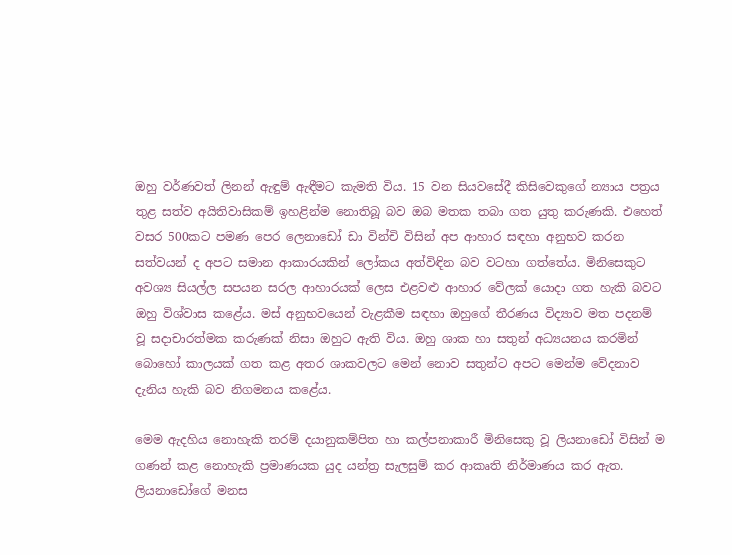ඔහු වර්ණවත් ලිනන් ඇඳුම් ඇඳීමට කැමති විය. 15 වන සියවසේදී කිසිවෙකුගේ න්‍යාය පත්‍රය තුළ සත්ව අයිතිවාසිකම් ඉහළින්ම නොතිබූ බව ඔබ මතක තබා ගත යුතු කරුණකි. එහෙත් වසර 500කට පමණ පෙර ලෙනාඩෝ ඩා වින්චි විසින් අප ආහාර සඳහා අනුභව කරන සත්වයන් ද අපට සමාන ආකාරයකින් ලෝකය අත්විඳින බව වටහා ගත්තේය. මිනිසෙකුට අවශ්‍ය සියල්ල සපයන සරල ආහාරයක් ලෙස එළවළු ආහාර වේලක් යොදා ගත හැකි බවට ඔහු විශ්වාස කළේය. මස් අනුභවයෙන් වැළකීම සඳහා ඔහුගේ තීරණය විද්‍යාව මත පදනම් වූ සදාචාරත්මක කරුණක් නිසා ඔහුට ඇති විය. ඔහු ශාක හා සතුන් අධ්‍යයනය කරමින් බොහෝ කාලයක් ගත කළ අතර ශාකවලට මෙන් නොව සතුන්ට අපට මෙන්ම වේදනාව දැනිය හැකි බව නිගමනය කළේය.

මෙම ඇදහිය නොහැකි තරම් දයානුකම්පිත හා කල්පනාකාරී මිනිසෙකු වූ ලියනාඩෝ විසින් ම ගණන් කළ නොහැකි ප්‍රමාණයක යුද යන්ත්‍ර සැලසුම් කර ආකෘති නිර්මාණය කර ඇත. ලියනාඩෝගේ මනස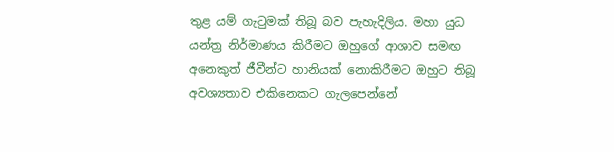තුළ යම් ගැටුමක් තිබූ බව පැහැදිලිය. මහා යුධ යන්ත්‍ර නිර්මාණය කිරීමට ඔහුගේ ආශාව සමඟ අනෙකුත් ජීවීන්ට හානියක් නොකිරීමට ඔහුට තිබූ අවශ්‍යතාව එකිනෙකට ගැලපෙන්නේ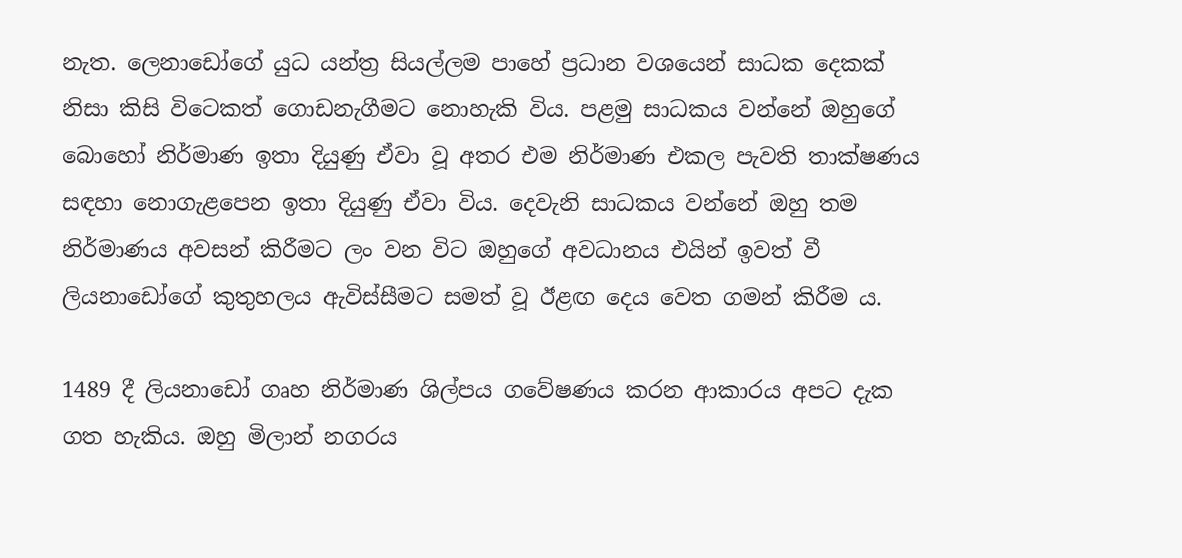නැත. ලෙනාඩෝගේ යුධ යන්ත්‍ර සියල්ලම පාහේ ප්‍රධාන වශයෙන් සාධක දෙකක් නිසා කිසි විටෙකත් ගොඩනැගීමට නොහැකි විය. පළමු සාධකය වන්නේ ඔහුගේ බොහෝ නිර්මාණ ඉතා දියුණු ඒවා වූ අතර එම නිර්මාණ එකල පැවති තාක්ෂණය සඳහා නොගැළපෙන ඉතා දියුණු ඒවා විය. දෙවැනි සාධකය වන්නේ ඔහු තම නිර්මාණය අවසන් කිරීමට ලං වන විට ඔහුගේ අවධානය එයින් ඉවත් වී ලියනාඩෝගේ කුතුහලය ඇවිස්සීමට සමත් වූ ඊළඟ දෙය වෙත ගමන් කිරීම ය.

1489 දී ලියනාඩෝ ගෘහ නිර්මාණ ශිල්පය ගවේෂණය කරන ආකාරය අපට දැක ගත හැකිය. ඔහු මිලාන් නගරය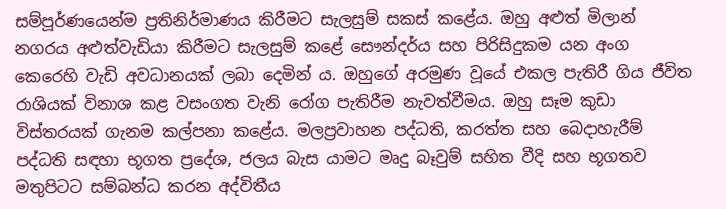සම්පූර්ණයෙන්ම ප්‍රතිනිර්මාණය කිරීමට සැලසුම් සකස් කළේය. ඔහු අළුත් මිලාන් නගරය අළුත්වැඩියා කිරීමට සැලසුම් කළේ සෞන්දර්ය සහ පිරිසිදුකම යන අංග කෙරෙහි වැඩි අවධානයක් ලබා දෙමින් ය. ඔහුගේ අරමුණ වූයේ එකල පැතිරී ගිය ජීවිත රාශියක් විනාශ කළ වසංගත වැනි රෝග පැතිරීම නැවත්වීමය. ඔහු සෑම කුඩා විස්තරයක් ගැනම කල්පනා කළේය. මලප්‍රවාහන පද්ධති, කරත්ත සහ බෙදාහැරීම් පද්ධති සඳහා භූගත ප්‍රදේශ, ජලය බැස යාමට මෘදු බෑවුම් සහිත වීදි සහ භූගතව මතුපිටට සම්බන්ධ කරන අද්විතීය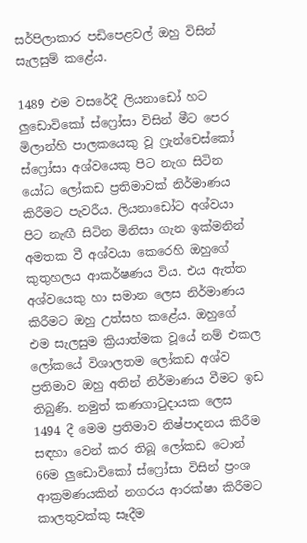සර්පිලාකාර පඩිපෙළවල් ඔහු විසින් සැලසුම් කළේය.

1489 එම වසරේදී ලියනාඩෝ හට ලුඩොවිකෝ ස්ෆ්‍රෝසා විසින් මීට පෙර මිලාන්හි පාලකයෙකු වූ ෆ්‍රැන්චෙස්කෝ ස්ෆ්‍රෝසා අශ්වයෙකු පිට නැග සිටින යෝධ ලෝකඩ ප්‍රතිමාවක් නිර්මාණය කිරීමට පැවරීය. ලියනාඩෝට අශ්වයා පිට නැඟී සිටින මිනිසා ගැන ඉක්මනින් අමතක වී අශ්වයා කෙරෙහි ඔහුගේ කුතුහලය ආකර්ෂණය විය. එය ඇත්ත අශ්වයෙකු හා සමාන ලෙස නිර්මාණය කිරීමට ඔහු උත්සහ කළේය. ඔහුගේ එම සැලසුම ක්‍රියාත්මක වූයේ නම් එකල ලෝකයේ විශාලතම ලෝකඩ අශ්ව ප්‍රතිමාව ඔහු අතින් නිර්මාණය වීමට ඉඩ තිබුණි. නමුත් කණගාටුදායක ලෙස 1494 දී මෙම ප්‍රතිමාව නිෂ්පාදනය කිරීම සඳහා වෙන් කර තිබූ ලෝකඩ ටොන් 66ම ලුඩොවිකෝ ස්ෆ්‍රෝසා විසින් ප්‍රංශ ආක්‍රමණයකින් නගරය ආරක්ෂා කිරීමට කාලතුවක්කු සෑදීම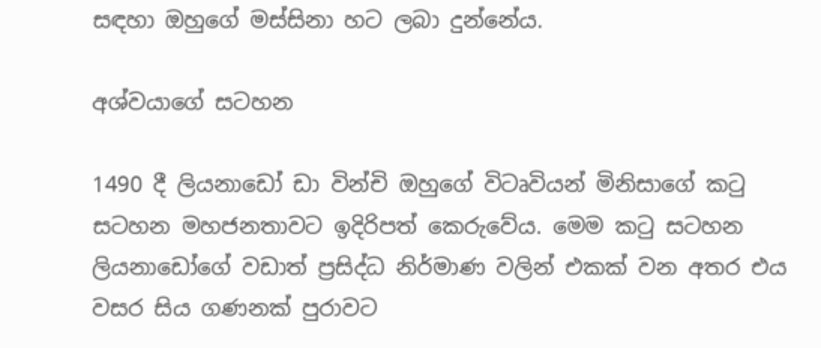සඳහා ඔහුගේ මස්සිනා හට ලබා දුන්නේය.

අශ්වයාගේ සටහන

1490 දී ලියනාඩෝ ඩා වින්චි ඔහුගේ විටෘවියන් මිනිසාගේ කටු සටහන මහජනතාවට ඉදිරිපත් කෙරුවේය. මෙම කටු සටහන ලියනාඩෝගේ වඩාත් ප්‍රසිද්ධ නිර්මාණ වලින් එකක් වන අතර එය වසර සිය ගණනක් පුරාවට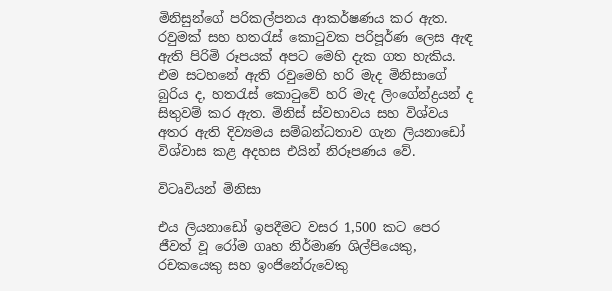මිනිසුන්ගේ පරිකල්පනය ආකර්ෂණය කර ඇත. රවුමක් සහ හතරැස් කොටුවක පරිපූර්ණ ලෙස ඇඳ ඇති පිරිමි රූපයක් අපට මෙහි දැක ගත හැකිය. එම සටහනේ ඇති රවුමෙහි හරි මැද මිනිසාගේ බුරිය ද, හතරැස් කොටුවේ හරි මැද ලිංගේන්ද්‍රයන් ද සිතුවම් කර ඇත. මිනිස් ස්වභාවය සහ විශ්වය අතර ඇති දිව්‍යමය සම්බන්ධතාව ගැන ලියනාඩෝ විශ්වාස කළ අදහස එයින් නිරූපණය වේ.

විටෘවියන් මිනිසා

එය ලියනාඩෝ ඉපදීමට වසර 1,500 කට පෙර ජීවත් වූ රෝම ගෘහ නිර්මාණ ශිල්පියෙකු, රචකයෙකු සහ ඉංජිනේරුවෙකු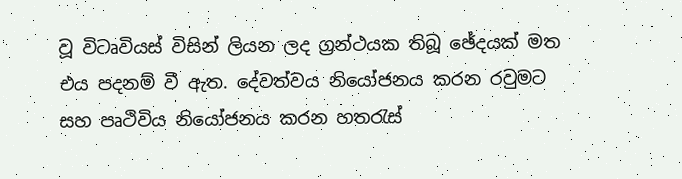වූ විටෘවියස් විසින් ලියන ලද ග්‍රන්ථයක තිබූ ඡේදයක් මත එය පදනම් වී ඇත. දේවත්වය නියෝජනය කරන රවුමට සහ පෘථිවිය නියෝජනය කරන හතරැස්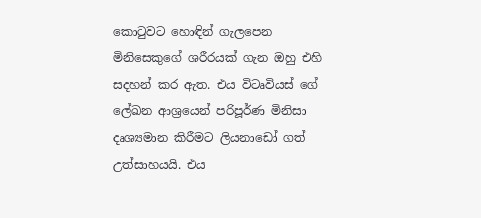කොටුවට හොඳින් ගැලපෙන මිනිසෙකුගේ ශරීරයක් ගැන ඔහු එහි සදහන් කර ඇත. එය විටෘවියස් ගේ ලේඛන ආශ්‍රයෙන් පරිපූර්ණ මිනිසා දෘශ්‍යමාන කිරීමට ලියනාඩෝ ගත් උත්සාහයයි. එය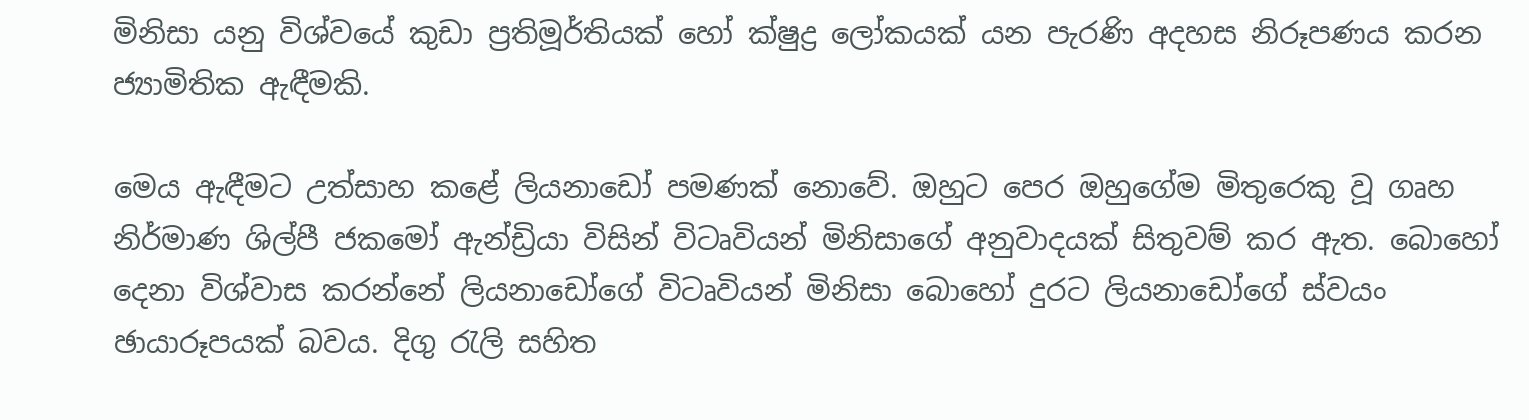මිනිසා යනු විශ්වයේ කුඩා ප්‍රතිමූර්තියක් හෝ ක්ෂුද්‍ර ලෝකයක් යන පැරණි අදහස නිරූපණය කරන ජ්‍යාමිතික ඇඳීමකි.

මෙය ඇඳීමට උත්සාහ කළේ ලියනාඩෝ පමණක් නොවේ. ඔහුට පෙර ඔහුගේම මිතුරෙකු වූ ගෘහ නිර්මාණ ශිල්පී ජකමෝ ඇන්ඩ්‍රියා විසින් විටෘවියන් මිනිසාගේ අනුවාදයක් සිතුවම් කර ඇත. බොහෝ දෙනා විශ්වාස කරන්නේ ලියනාඩෝගේ විටෘවියන් මිනිසා බොහෝ දුරට ලියනාඩෝගේ ස්වයං ඡායාරූපයක් බවය. දිගු රැලි සහිත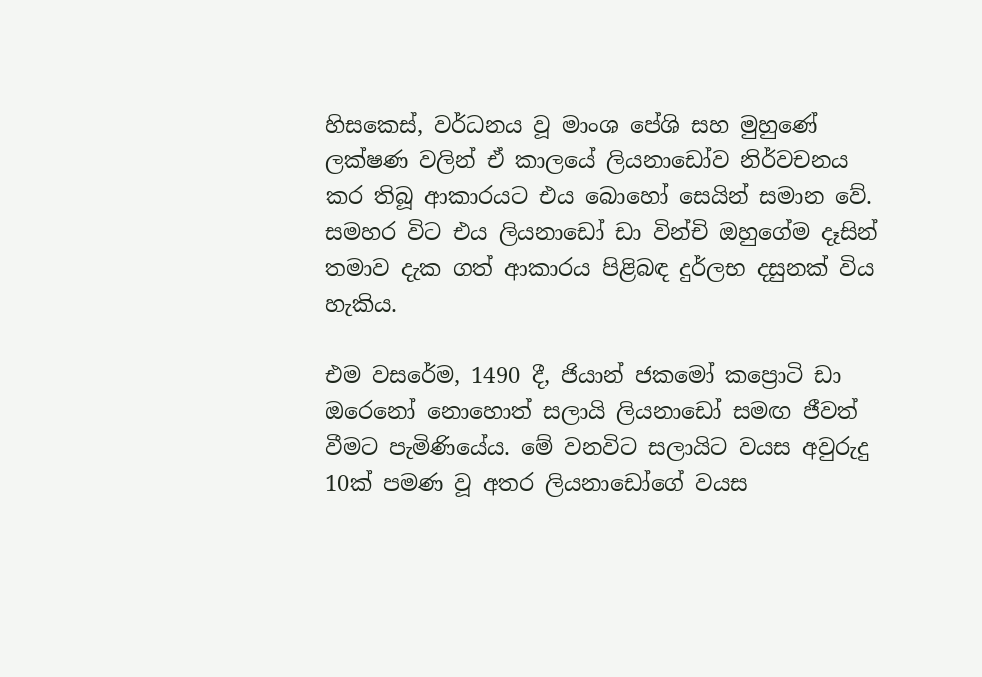හිසකෙස්, වර්ධනය වූ මාංශ පේශි සහ මුහුණේ ලක්ෂණ වලින් ඒ කාලයේ ලියනාඩෝව නිර්වචනය කර තිබූ ආකාරයට එය බොහෝ සෙයින් සමාන වේ. සමහර විට එය ලියනාඩෝ ඩා වින්චි ඔහුගේම දෑසින් තමාව දැක ගත් ආකාරය පිළිබඳ දුර්ලභ දසුනක් විය හැකිය.

එම වසරේම, 1490 දී, ජියාන් ජකමෝ කප්‍රොටි ඩා ඔරෙනෝ නොහොත් සලායි ලියනාඩෝ සමඟ ජීවත් වීමට පැමිණියේය. මේ වනවිට සලායිට වයස අවුරුදු 10ක් පමණ වූ අතර ලියනාඩෝගේ වයස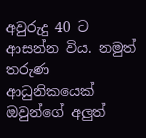අවුරුදු 40 ට ආසන්න විය. නමුත් තරුණ ආධුනිකයෙක් ඔවුන්ගේ අලුත්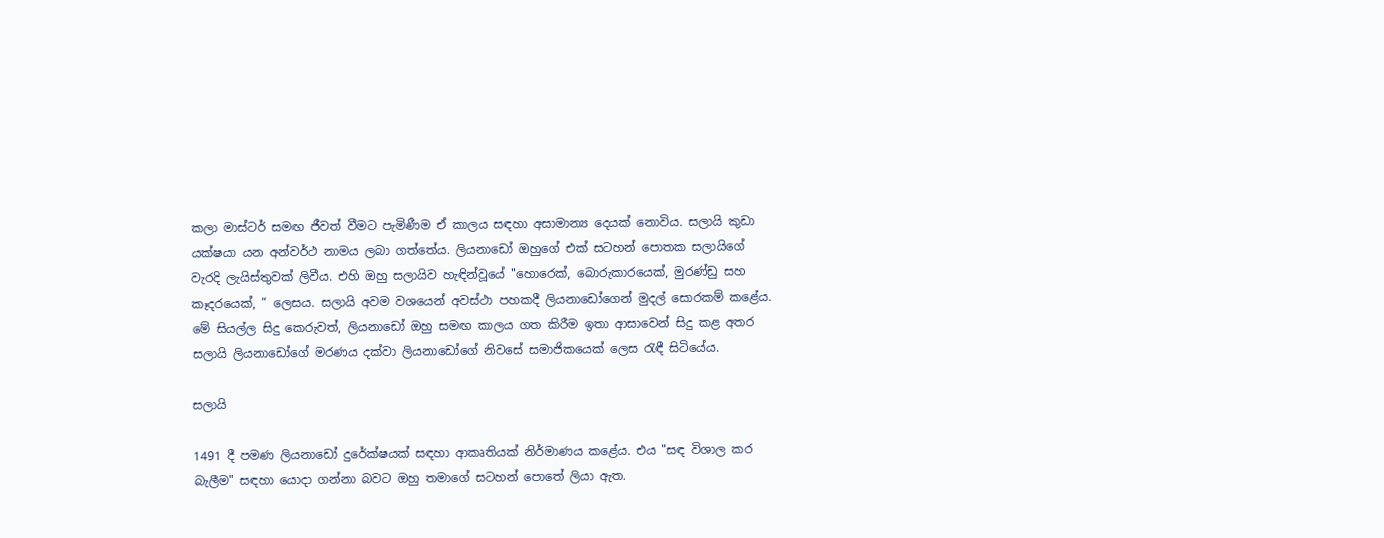කලා මාස්ටර් සමඟ ජීවත් වීමට පැමිණීම ඒ කාලය සඳහා අසාමාන්‍ය දෙයක් නොවිය. සලායි කුඩා යක්ෂයා යන අන්වර්ථ නාමය ලබා ගත්තේය. ලියනාඩෝ ඔහුගේ එක් සටහන් පොතක සලායිගේ වැරදි ලැයිස්තුවක් ලිවීය. එහි ඔහු සලායිව හැඳින්වූයේ "හොරෙක්, බොරුකාරයෙක්, මුරණ්ඩු සහ කෑදරයෙක්, ” ලෙසය. සලායි අවම වශයෙන් අවස්ථා පහකදී ලියනාඩෝගෙන් මුදල් සොරකම් කළේය. මේ සියල්ල සිදු කෙරුවත්, ලියනාඩෝ ඔහු සමඟ කාලය ගත කිරීම ඉතා ආසාවෙන් සිදු කළ අතර සලායි ලියනාඩෝගේ මරණය දක්වා ලියනාඩෝගේ නිවසේ සමාජිකයෙක් ලෙස රැඳී සිටියේය.

සලායි

1491 දී පමණ ලියනාඩෝ දුරේක්ෂයක් සඳහා ආකෘතියක් නිර්මාණය කළේය. එය "සඳ විශාල කර බැලීම" සඳහා යොදා ගන්නා බවට ඔහු තමාගේ සටහන් පොතේ ලියා ඇත.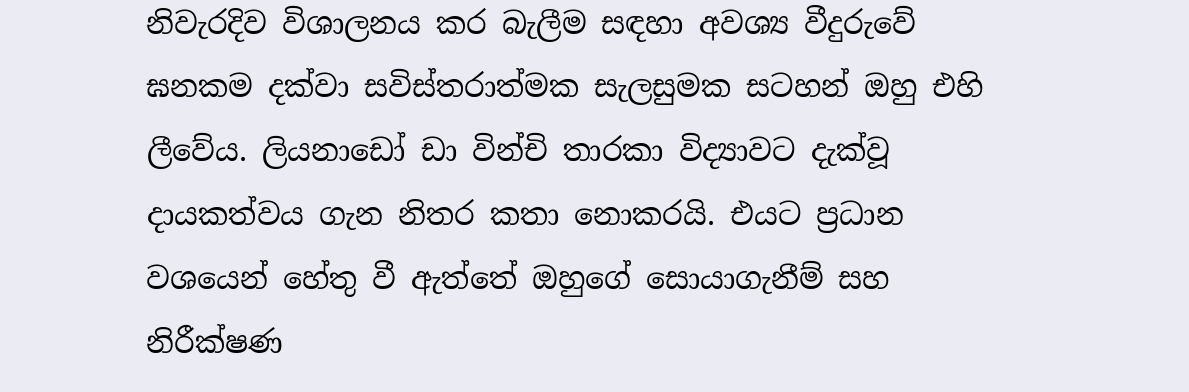නිවැරදිව විශාලනය කර බැලීම සඳහා අවශ්‍ය වීදුරුවේ ඝනකම දක්වා සවිස්තරාත්මක සැලසුමක සටහන් ඔහු එහි ලීවේය. ලියනාඩෝ ඩා වින්චි තාරකා විද්‍යාවට දැක්වූ දායකත්වය ගැන නිතර කතා නොකරයි. එයට ප්‍රධාන වශයෙන් හේතු වී ඇත්තේ ඔහුගේ සොයාගැනීම් සහ නිරීක්ෂණ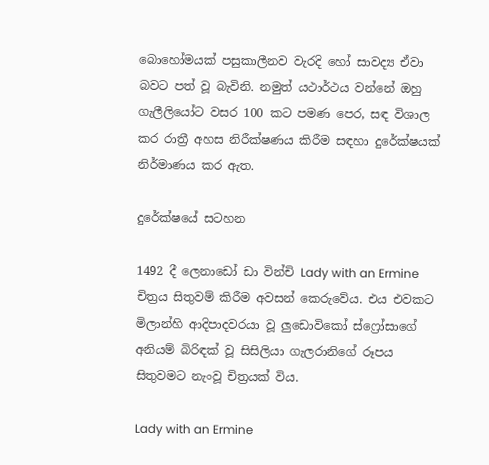බොහෝමයක් පසුකාලීනව වැරදි හෝ සාවද්‍ය ඒවා බවට පත් වූ බැවිනි. නමුත් යථාර්ථය වන්නේ ඔහු ගැලීලියෝට වසර 100 කට පමණ පෙර, සඳ විශාල කර රාත්‍රී අහස නිරීක්ෂණය කිරීම සඳහා දුරේක්ෂයක් නිර්මාණය කර ඇත.

දුරේක්ෂයේ සටහන

1492 දී ලෙනාඩෝ ඩා වින්චි Lady with an Ermine චිත්‍රය සිතුවම් කිරීම අවසන් කෙරුවේය. එය එවකට මිලාන්හි ආදිපාදවරයා වූ ලුඩොවිකෝ ස්ෆ්‍රෝසාගේ අනියම් බිරිඳක් වූ සිසිලියා ගැලරානිගේ රූපය සිතුවමට නැංවූ චිත්‍රයක් විය.

Lady with an Ermine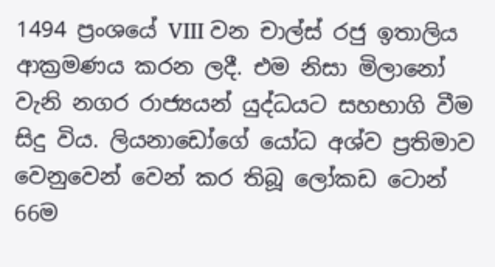1494 ප්‍රංශයේ VIII වන චාල්ස් රජු ඉතාලිය ආක්‍රමණය කරන ලදී. එම නිසා මිලානෝ වැනි නගර රාජ්‍යයන් යුද්ධයට සහභාගි වීම සිදු විය. ලියනාඩෝගේ යෝධ අශ්ව ප්‍රතිමාව වෙනුවෙන් වෙන් කර තිබූ ලෝකඩ ටොන් 66ම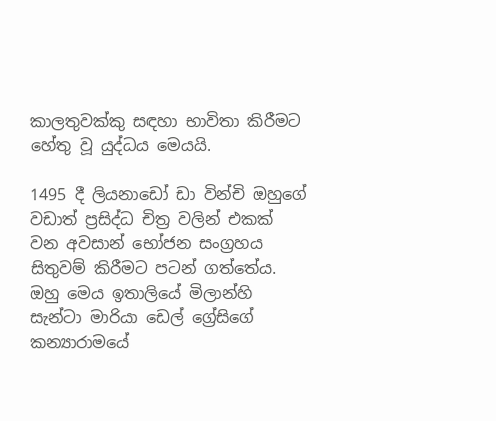කාලතුවක්කු සඳහා භාවිතා කිරීමට හේතු වූ යුද්ධය මෙයයි.

1495 දී ලියනාඩෝ ඩා වින්චි ඔහුගේ වඩාත් ප්‍රසිද්ධ චිත්‍ර වලින් එකක් වන අවසාන් භෝජන සංග්‍රහය සිතුවම් කිරීමට පටන් ගත්තේය. ඔහු මෙය ඉතාලියේ මිලාන්හි සැන්ටා මාරියා ඩෙල් ග්‍රේසිගේ කන්‍යාරාමයේ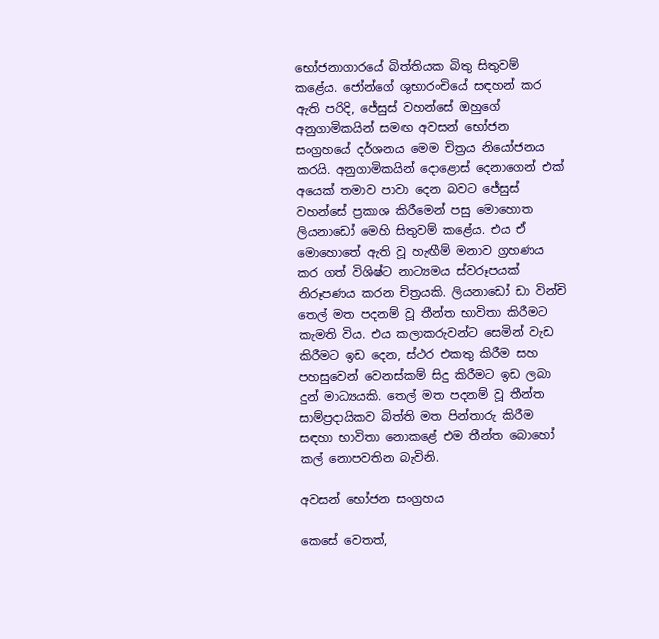භෝජනාගාරයේ බිත්තියක බිතු සිතුවම් කළේය. ජෝන්ගේ ශුභාරංචියේ සඳහන් කර ඇති පරිදි, ජේසුස් වහන්සේ ඔහුගේ අනුගාමිකයින් සමඟ අවසන් භෝජන සංග්‍රහයේ දර්ශනය මෙම චිත්‍රය නියෝජනය කරයි. අනුගාමිකයින් දොළොස් දෙනාගෙන් එක් අයෙක් තමාව පාවා දෙන බවට ජේසුස් වහන්සේ ප්‍රකාශ කිරීමෙන් පසු මොහොත ලියනාඩෝ මෙහි සිතුවම් කළේය. එය ඒ මොහොතේ ඇති වූ හැඟීම් මනාව ග්‍රහණය කර ගත් විශිෂ්ට නාට්‍යමය ස්වරූපයක් නිරූපණය කරන චිත්‍රයකි. ලියනාඩෝ ඩා වින්චි තෙල් මත පදනම් වූ තීන්ත භාවිතා කිරීමට කැමති විය. එය කලාකරුවන්ට සෙමින් වැඩ කිරීමට ඉඩ දෙන, ස්ථර එකතු කිරීම සහ පහසුවෙන් වෙනස්කම් සිදු කිරීමට ඉඩ ලබා දුන් මාධ්‍යයකි. තෙල් මත පදනම් වූ තීන්ත සාම්ප්‍රදායිකව බිත්ති මත පින්තාරු කිරීම සඳහා භාවිතා නොකළේ එම තීන්ත බොහෝ කල් නොපවතින බැවිනි.

අවසන් භෝජන සංග්‍රහය

කෙසේ වෙතත්,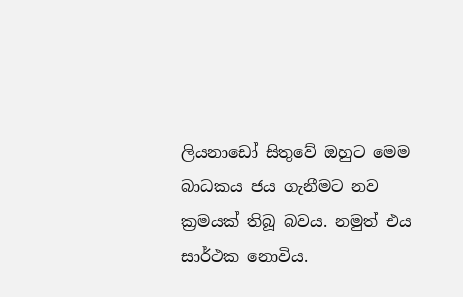ලියනාඩෝ සිතුවේ ඔහුට මෙම බාධකය ජය ගැනීමට නව ක්‍රමයක් තිබූ බවය. නමුත් එය සාර්ථක නොවිය.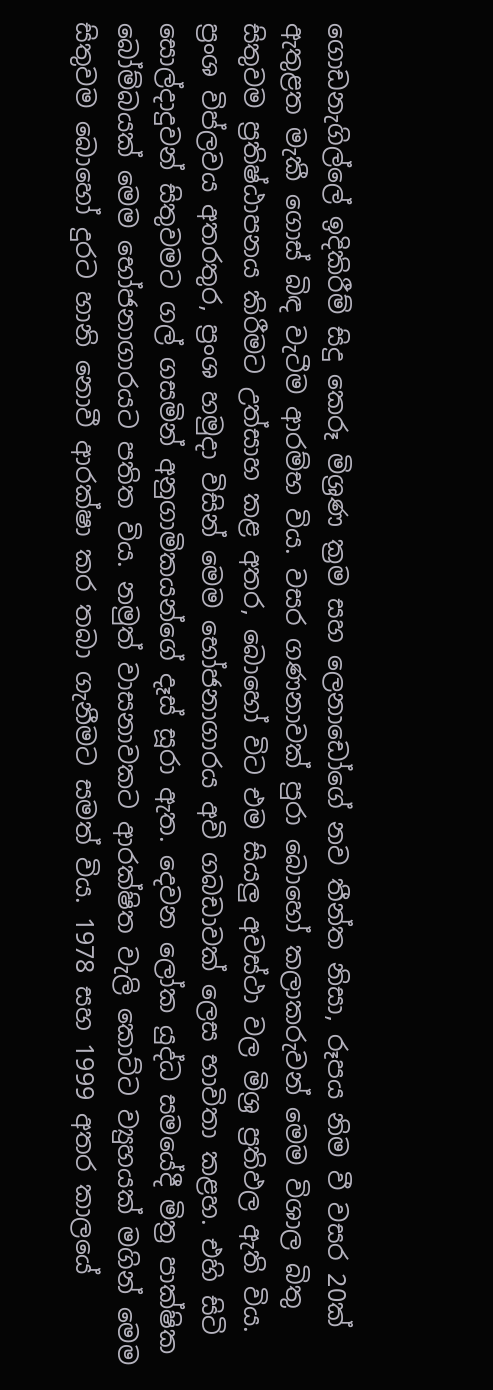ගොඩනැගිල්ලේ ඉදිකිරීම් සිදු කෙරූ මිශ්‍රණ ක්‍රම සහ ලෙනාඩෝගේ නව තීන්ත නිසා, රූපය නිම වී වසර 20ක් ඇතුළත මැකී ගොස් බිඳ වැටීම ආරම්භ විය. වසර ගණනාවක් පුරා බොහෝ කලාකරුවන් මෙම විශාල බිතු සිතුවම ප්‍රතිෂ්ඨාපනය කිරීමට උත්සාහ කළ අතර, බොහෝ විට එම සියලු අවස්ථා වල මිශ්‍ර ප්‍රතිඵල ඇති විය. ප්‍රංශ විප්ලවය අතරතුර, ප්‍රංශ හමුදා විසින් මෙම භෝජනාගාරය අවි ගබඩාවක් ලෙස භාවිතා කළහ. එහි සිටි සොල්දාදුවන් සිතුවමට ගල් ගසමින් අනුගාමිකයන්ගේ දෑස් සූරා ඇත. දෙවන ලෝක යුද්ධ සමයේදී මිත්‍ර පාක්ෂික බෝම්බයක් මෙම භෝජනාගාරයට පතිත විය. නමුත් වාසනාවකට ආරක්ෂිත වැලි කොට්ට ව්‍යුහයක් මගින් මෙම සිතුවම බොහෝ දුරට හානි නොවී ආරක්ෂා කර තබා ගැනීමට සමත් විය. 1978 සහ 1999 අතර කාලයේ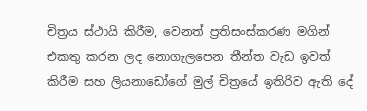චිත්‍රය ස්ථායි කිරීම, වෙනත් ප්‍රතිසංස්කරණ මගින් එකතු කරන ලද නොගැලපෙන තීන්ත වැඩ ඉවත් කිරීම සහ ලියනාඩෝගේ මුල් චිත්‍රයේ ඉතිරිව ඇති දේ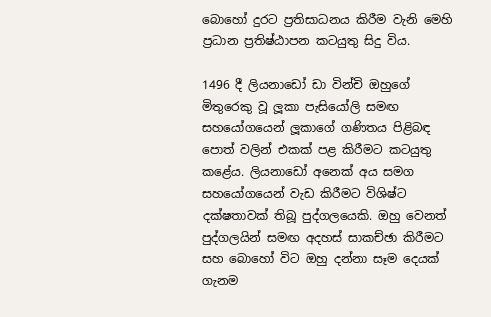බොහෝ දුරට ප්‍රතිසාධනය කිරීම වැනි මෙහි ප්‍රධාන ප්‍රතිෂ්ඨාපන කටයුතු සිදු විය.

1496 දී ලියනාඩෝ ඩා වින්චි ඔහුගේ මිතුරෙකු වූ ලූකා පැසියෝලි සමඟ සහයෝගයෙන් ලූකාගේ ගණිතය පිළිබඳ පොත් වලින් එකක් පළ කිරීමට කටයුතු කළේය. ලියනාඩෝ අනෙක් අය සමග සහයෝගයෙන් වැඩ කිරීමට විශිෂ්ට දක්ෂතාවක් තිබූ පුද්ගලයෙකි. ඔහු වෙනත් පුද්ගලයින් සමඟ අදහස් සාකච්ඡා කිරීමට සහ බොහෝ විට ඔහු දන්නා සෑම දෙයක් ගැනම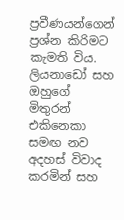ප්‍රවීණයන්ගෙන් ප්‍රශ්න කිරිමට කැමති විය. ලියනාඩෝ සහ ඔහුගේ මිතුරන් එකිනෙකා සමඟ නව අදහස් විවාද කරමින් සහ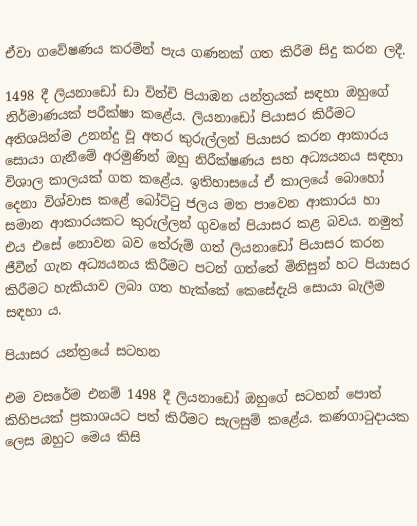ඒවා ගවේෂණය කරමින් පැය ගණනක් ගත කිරීම සිදු කරන ලදී.

1498 දී ලියනාඩෝ ඩා වින්චි පියාඹන යන්ත්‍රයක් සඳහා ඔහුගේ නිර්මාණයක් පරීක්ෂා කළේය. ලියනාඩෝ පියාසර කිරීමට අතිශයින්ම උනන්දු වූ අතර කුරුල්ලන් පියාසර කරන ආකාරය සොයා ගැනීමේ අරමුණින් ඔහු නිරීක්ෂණය සහ අධ්‍යයනය සඳහා විශාල කාලයක් ගත කළේය. ඉතිහාසයේ ඒ කාලයේ බොහෝ දෙනා විශ්වාස කළේ බෝට්ටු ජලය මත පාවෙන ආකාරය හා සමාන ආකාරයකට කුරුල්ලන් ගුවනේ පියාසර කළ බවය. නමුත් එය එසේ නොවන බව තේරුම් ගත් ලියනාඩෝ පියාසර කරන ජීවීන් ගැන අධ්‍යයනය කිරීමට පටන් ගත්තේ මිනිසුන් හට පියාසර කිරීමට හැකියාව ලබා ගත හැක්කේ කෙසේදැයි සොයා බැලීම සඳහා ය.

පියාසර යන්ත්‍රයේ සටහන

එම වසරේම එනම් 1498 දී ලියනාඩෝ ඔහුගේ සටහන් පොත් කිහිපයක් ප්‍රකාශයට පත් කිරීමට සැලසුම් කළේය. කණගාටුදායක ලෙස ඔහුට මෙය කිසි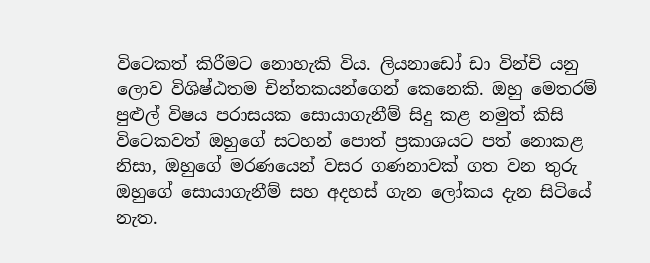විටෙකත් කිරීමට නොහැකි විය. ලියනාඩෝ ඩා වින්චි යනු ලොව විශිෂ්ඨතම චින්තකයන්ගෙන් කෙනෙකි. ඔහු මෙතරම් පුළුල් විෂය පරාසයක සොයාගැනීම් සිදු කළ නමුත් කිසි විටෙකවත් ඔහුගේ සටහන් පොත් ප්‍රකාශයට පත් නොකළ නිසා, ඔහුගේ මරණයෙන් වසර ගණනාවක් ගත වන තුරු ඔහුගේ සොයාගැනීම් සහ අදහස් ගැන ලෝකය දැන සිටියේ නැත.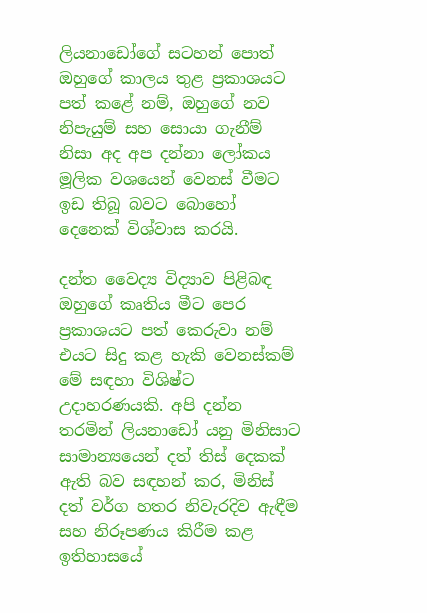ලියනාඩෝගේ සටහන් පොත් ඔහුගේ කාලය තුළ ප්‍රකාශයට පත් කළේ නම්, ඔහුගේ නව නිපැයුම් සහ සොයා ගැනීම් නිසා අද අප දන්නා ලෝකය මූලික වශයෙන් වෙනස් වීමට ඉඩ තිබූ බවට බොහෝ දෙනෙක් විශ්වාස කරයි.

දන්ත වෛද්‍ය විද්‍යාව පිළිබඳ ඔහුගේ කෘතිය මීට පෙර ප්‍රකාශයට පත් කෙරුවා නම් එයට සිදු කළ හැකි වෙනස්කම් මේ සඳහා විශිෂ්ට උදාහරණයකි. අපි දන්න තරමින් ලියනාඩෝ යනු මිනිසාට සාමාන්‍යයෙන් දත් තිස් දෙකක් ඇති බව සඳහන් කර, මිනිස් දත් වර්ග හතර නිවැරදිව ඇඳීම සහ නිරූපණය කිරීම කළ ඉතිහාසයේ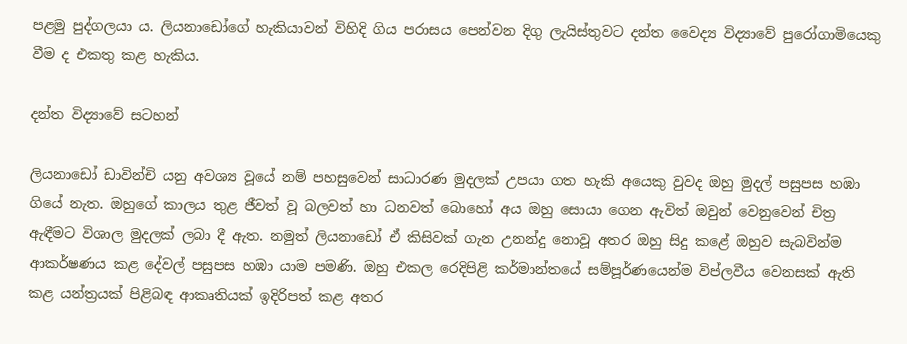පළමු පුද්ගලයා ය. ලියනාඩෝගේ හැකියාවන් විහිදි ගිය පරාසය පෙන්වන දිගු ලැයිස්තුවට දන්ත වෛද්‍ය විද්‍යාවේ පුරෝගාමියෙකු වීම ද එකතු කළ හැකිය.

දන්ත විද්‍යාවේ සටහන්

ලියනාඩෝ ඩාවින්චි යනු අවශ්‍ය වූයේ නම් පහසුවෙන් සාධාරණ මුදලක් උපයා ගත හැකි අයෙකු වුවද ඔහු මුදල් පසුපස හඹා ගියේ නැත. ඔහුගේ කාලය තුළ ජීවත් වූ බලවත් හා ධනවත් බොහෝ අය ඔහු සොයා ගෙන ඇවිත් ඔවුන් වෙනුවෙන් චිත්‍ර ඇඳීමට විශාල මුදලක් ලබා දී ඇත. නමුත් ලියනාඩෝ ඒ කිසිවක් ගැන උනන්දු නොවූ අතර ඔහු සිදු කළේ ඔහුව සැබවින්ම ආකර්ෂණය කළ දේවල් පසුපස හඹා යාම පමණි. ඔහු එකල රෙදිපිළි කර්මාන්තයේ සම්පූර්ණයෙන්ම විප්ලවීය වෙනසක් ඇති කළ යන්ත්‍රයක් පිළිබඳ ආකෘතියක් ඉදිරිපත් කළ අතර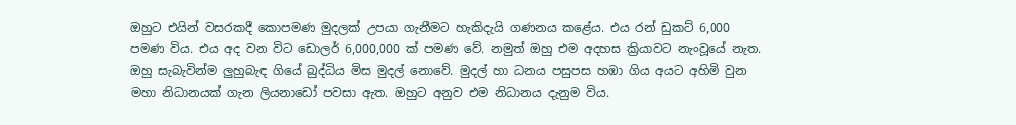ඔහුට එයින් වසරකදී කොපමණ මුදලක් උපයා ගැනීමට හැකිදැයි ගණනය කළේය. එය රන් ඩුකට් 6,000 පමණ විය. එය අද වන විට ඩොලර් 6,000,000 ක් පමණ වේ. නමුත් ඔහු එම අදහස ක්‍රියාවට නැංවූයේ නැත. ඔහු සැබැවින්ම ලුහුබැඳ ගියේ බුද්ධිය මිස මුදල් නොවේ. මුදල් හා ධනය පසුපස හඹා ගිය අයට අහිමි වුන මහා නිධානයක් ගැන ලියනාඩෝ පවසා ඇත. ඔහුට අනුව එම නිධානය දැනුම විය.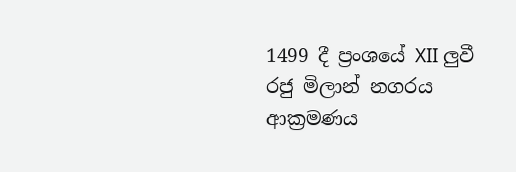1499 දී ප්‍රංශයේ XII ලුවී රජු මිලාන් නගරය ආක්‍රමණය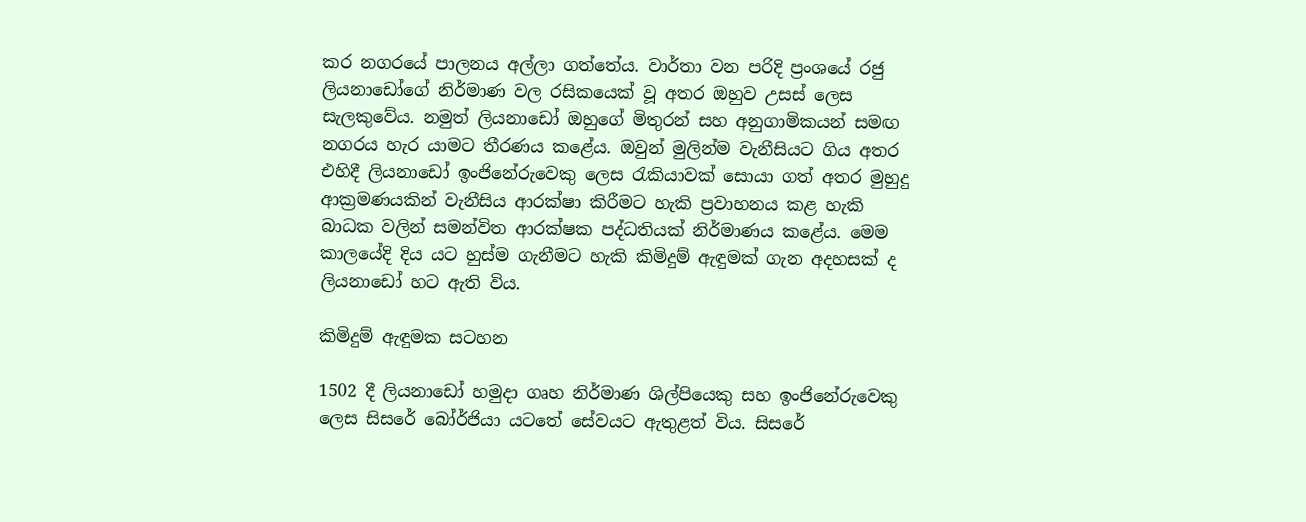කර නගරයේ පාලනය අල්ලා ගත්තේය. වාර්තා වන පරිදි ප්‍රංශයේ රජු ලියනාඩෝගේ නිර්මාණ වල රසිකයෙක් වූ අතර ඔහුව උසස් ලෙස සැලකුවේය. නමුත් ලියනාඩෝ ඔහුගේ මිතුරන් සහ අනුගාමිකයන් සමඟ නගරය හැර යාමට තීරණය කළේය. ඔවුන් මුලින්ම වැනීසියට ගිය අතර එහිදී ලියනාඩෝ ඉංජිනේරුවෙකු ලෙස රැකියාවක් සොයා ගත් අතර මුහුදු ආක්‍රමණයකින් වැනීසිය ආරක්ෂා කිරීමට හැකි ප්‍රවාහනය කළ හැකි බාධක වලින් සමන්විත ආරක්ෂක පද්ධතියක් නිර්මාණය කළේය. මෙම කාලයේදි දිය යට හුස්ම ගැනීමට හැකි කිමිදුම් ඇඳුමක් ගැන අදහසක් ද ලියනාඩෝ හට ඇති විය.

කිමිදුම් ඇඳුමක සටහන

1502 දී ලියනාඩෝ හමුදා ගෘහ නිර්මාණ ශිල්පියෙකු සහ ඉංජිනේරුවෙකු ලෙස සිසරේ බෝර්ජියා යටතේ සේවයට ඇතුළත් විය. සිසරේ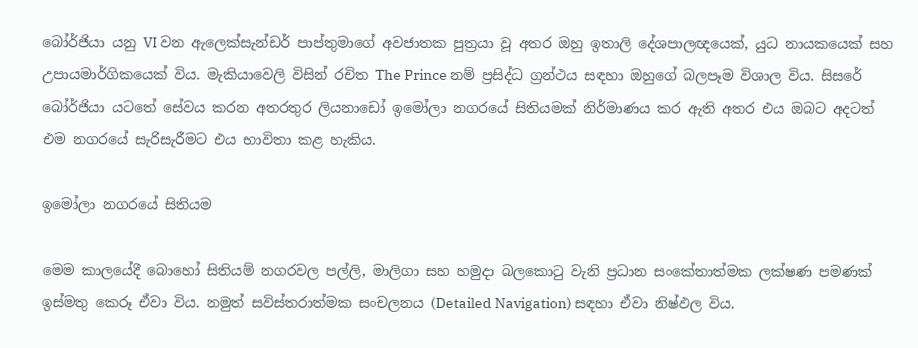බෝර්ජියා යනු VI වන ඇලෙක්සැන්ඩර් පාප්තුමාගේ අවජාතක පුත්‍රයා වූ අතර ඔහු ඉතාලි දේශපාලඥයෙක්, යුධ නායකයෙක් සහ උපායමාර්ගිකයෙක් විය. මැකියාවෙලි විසින් රචිත The Prince නම් ප්‍රසිද්ධ ග්‍රන්ථය සඳහා ඔහුගේ බලපෑම විශාල විය. සිසරේ බෝර්ජියා යටතේ සේවය කරන අතරතුර ලියනාඩෝ ඉමෝලා නගරයේ සිතියමක් නිර්මාණය කර ඇති අතර එය ඔබට අදටත් එම නගරයේ සැරිසැරීමට එය භාවිතා කළ හැකිය.

ඉමෝලා නගරයේ සිතියම

මෙම කාලයේදී බොහෝ සිතියම් නගරවල පල්ලි, මාලිගා සහ හමුදා බලකොටු වැනි ප්‍රධාන සංකේතාත්මක ලක්ෂණ පමණක් ඉස්මතු කෙරූ ඒවා විය. නමුත් සවිස්තරාත්මක සංචලනය (Detailed Navigation) සඳහා ඒවා නිෂ්ඵල විය.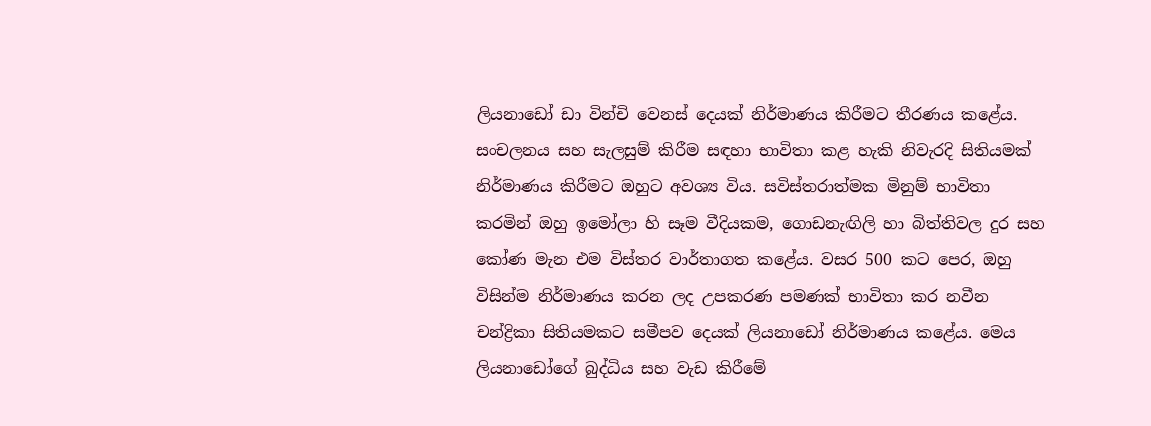ලියනාඩෝ ඩා වින්චි වෙනස් දෙයක් නිර්මාණය කිරීමට තීරණය කළේය. සංචලනය සහ සැලසුම් කිරීම සඳහා භාවිතා කළ හැකි නිවැරදි සිතියමක් නිර්මාණය කිරීමට ඔහුට අවශ්‍ය විය. සවිස්තරාත්මක මිනුම් භාවිතා කරමින් ඔහු ඉමෝලා හි සෑම වීදියකම, ගොඩනැඟිලි හා බිත්තිවල දුර සහ කෝණ මැන එම විස්තර වාර්තාගත කළේය. වසර 500 කට පෙර, ඔහු විසින්ම නිර්මාණය කරන ලද උපකරණ පමණක් භාවිතා කර නවීන චන්ද්‍රිකා සිතියමකට සමීපව දෙයක් ලියනාඩෝ නිර්මාණය කළේය. මෙය ලියනාඩෝගේ බුද්ධිය සහ වැඩ කිරීමේ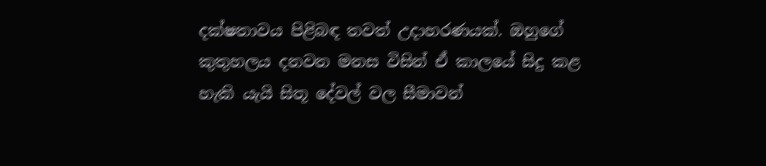දක්ෂතාවය පිළිබඳ තවත් උදාහරණයක්. ඔහුගේ කුතුහලය දනවන මනස විසින් ඒ කාලයේ සිදු කළ හැකි යැයි සිතූ දේවල් වල සීමාවන්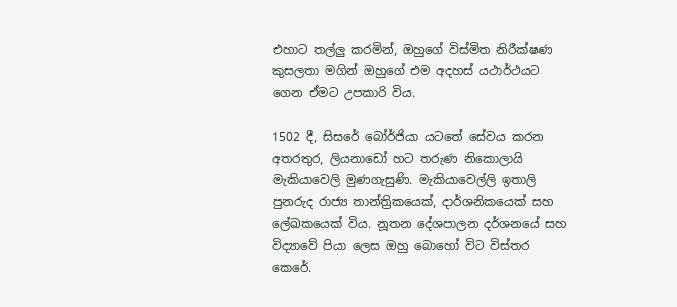එහාට තල්ලු කරමින්, ඔහුගේ විස්මිත නිරීක්ෂණ කුසලතා මගින් ඔහුගේ එම අදහස් යථාර්ථයට ගෙන ඒමට උපකාරි විය.

1502 දී, සිසරේ බෝර්ජියා යටතේ සේවය කරන අතරතුර, ලියනාඩෝ හට තරුණ නිකොලායි මැකියාවෙලි මුණගැසුණි. මැකියාවෙල්ලි ඉතාලි පුනරුද රාජ්‍ය තාන්ත්‍රිකයෙක්, දාර්ශනිකයෙක් සහ ලේඛකයෙක් විය. නූතන දේශපාලන දර්ශනයේ සහ විද්‍යාවේ පියා ලෙස ඔහු බොහෝ විට විස්තර කෙරේ.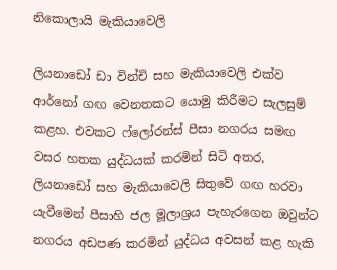නිකොලායි මැකියාවෙලි

ලියනාඩෝ ඩා වින්චි සහ මැකියාවෙලි එක්ව ආර්නෝ ගඟ වෙනතකට යොමු කිරීමට සැලසුම් කළහ. එවකට ෆ්ලෝරන්ස් පීසා නගරය සමඟ වසර හතක යුද්ධයක් කරමින් සිටි අතර, ලියනාඩෝ සහ මැකියාවෙලි සිතුවේ ගඟ හරවා යැවීමෙන් පීසාහි ජල මූලාශ්‍රය පැහැරගෙන ඔවුන්ට නගරය අඩපණ කරමින් යුද්ධය අවසන් කළ හැකි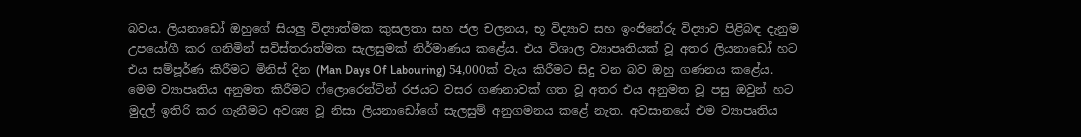බවය. ලියනාඩෝ ඔහුගේ සියලු විද්‍යාත්මක කුසලතා සහ ජල චලනය, භූ විද්‍යාව සහ ඉංජිනේරු විද්‍යාව පිළිබඳ දැනුම උපයෝගී කර ගනිමින් සවිස්තරාත්මක සැලසුමක් නිර්මාණය කළේය. එය විශාල ව්‍යාපෘතියක් වූ අතර ලියනාඩෝ හට එය සම්පූර්ණ කිරීමට මිනිස් දින (Man Days Of Labouring) 54,000ක් වැය කිරීමට සිදු වන බව ඔහු ගණනය කළේය. මෙම ව්‍යාපෘතිය අනුමත කිරීමට ෆ්ලොරෙන්ටින් රජයට වසර ගණනාවක් ගත වූ අතර එය අනුමත වූ පසු ඔවුන් හට මුදල් ඉතිරි කර ගැනීමට අවශ්‍ය වූ නිසා ලියනාඩෝගේ සැලසුම් අනුගමනය කළේ නැත. අවසානයේ එම ව්‍යාපෘතිය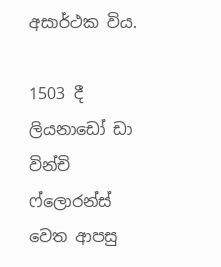අසාර්ථක විය.

1503 දී ලියනාඩෝ ඩා වින්චි ෆ්ලොරන්ස් වෙත ආපසු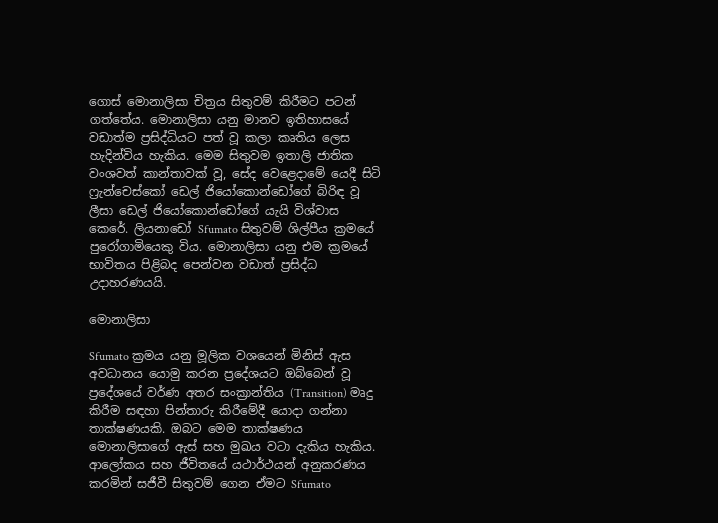ගොස් මොනාලිසා චිත්‍රය සිතුවම් කිරීමට පටන් ගත්තේය. මොනාලිසා යනු මානව ඉතිහාසයේ වඩාත්ම ප්‍රසිද්ධියට පත් වූ කලා කෘතිය ලෙස හැදින්විය හැකිය. මෙම සිතුවම ඉතාලි ජාතික වංශවත් කාන්තාවක් වූ, සේද වෙළෙදාමේ යෙදී සිටි ෆ්‍රැන්චෙස්කෝ ඩෙල් ජියෝකොන්ඩෝගේ බිරිඳ වූ ලීසා ඩෙල් ජියෝකොන්ඩෝගේ යැයි විශ්වාස කෙරේ. ලියනාඩෝ Sfumato සිතුවම් ශිල්පීය ක්‍රමයේ පුරෝගාමියෙකු විය. මොනාලිසා යනු එම ක්‍රමයේ භාවිතය පිළිබද පෙන්වන වඩාත් ප්‍රසිද්ධ උදාහරණයයි.

මොනාලිසා

Sfumato ක්‍රමය යනු මූලික වශයෙන් මිනිස් ඇස අවධානය යොමු කරන ප්‍රදේශයට ඔබ්බෙන් වූ ප්‍රදේශයේ වර්ණ අතර සංක්‍රාන්තිය (Transition) මෘදු කිරීම සඳහා පින්තාරු කිරීමේදී යොදා ගන්නා තාක්ෂණයකි. ඔබට මෙම තාක්ෂණය මොනාලිසාගේ ඇස් සහ මුඛය වටා දැකිය හැකිය. ආලෝකය සහ ජීවිතයේ යථාර්ථයන් අනුකරණය කරමින් සජීවී සිතුවම් ගෙන ඒමට Sfumato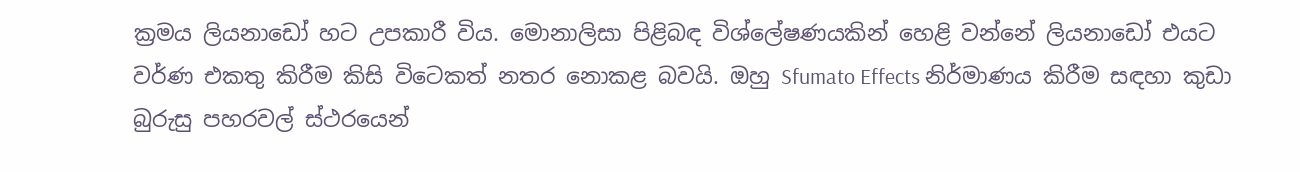ක්‍රමය ලියනාඩෝ හට උපකාරී විය. මොනාලිසා පිළිබඳ විශ්ලේෂණයකින් හෙළි වන්නේ ලියනාඩෝ එයට වර්ණ එකතු කිරීම කිසි විටෙකත් නතර නොකළ බවයි. ඔහු Sfumato Effects නිර්මාණය කිරීම සඳහා කුඩා බුරුසු පහරවල් ස්ථරයෙන්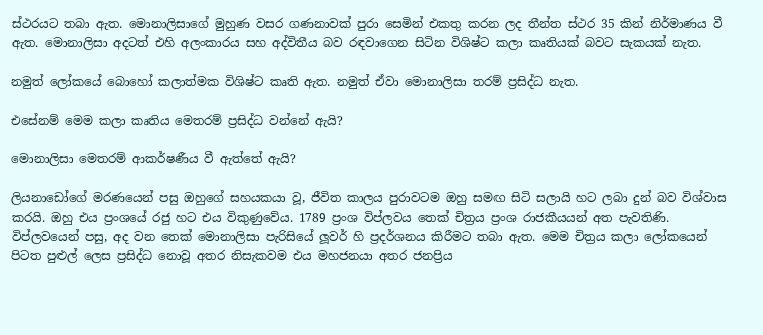ස්ථරයට තබා ඇත. මොනාලිසාගේ මුහුණ වසර ගණනාවක් පුරා සෙමින් එකතු කරන ලද තීන්ත ස්ථර 35 කින් නිර්මාණය වී ඇත. මොනාලිසා අදටත් එහි අලංකාරය සහ අද්විතීය බව රඳවාගෙන සිටින විශිෂ්ට කලා කෘතියක් බවට සැකයක් නැත.

නමුත් ලෝකයේ බොහෝ කලාත්මක විශිෂ්ට කෘති ඇත. නමුත් ඒවා මොනාලිසා තරම් ප්‍රසිද්ධ නැත.

එසේනම් මෙම කලා කෘතිය මෙතරම් ප්‍රසිද්ධ වන්නේ ඇයි?

මොනාලිසා මෙතරම් ආකර්ෂණීය වී ඇත්තේ ඇයි?

ලියනාඩෝගේ මරණයෙන් පසු ඔහුගේ සහයකයා වූ, ජීවිත කාලය පුරාවටම ඔහු සමඟ සිටි සලායි හට ලබා දුන් බව විශ්වාස කරයි. ඔහු එය ප්‍රංශයේ රජු හට එය විකුණුවේය. 1789 ප්‍රංශ විප්ලවය තෙක් චිත්‍රය ප්‍රංශ රාජකීයයන් අත පැවතිණි. විප්ලවයෙන් පසු, අද වන තෙක් මොනාලිසා පැරිසියේ ලූවර් හි ප්‍රදර්ශනය කිරීමට තබා ඇත. මෙම චිත්‍රය කලා ලෝකයෙන් පිටත පුළුල් ලෙස ප්‍රසිද්ධ නොවූ අතර නිසැකවම එය මහජනයා අතර ජනප්‍රිය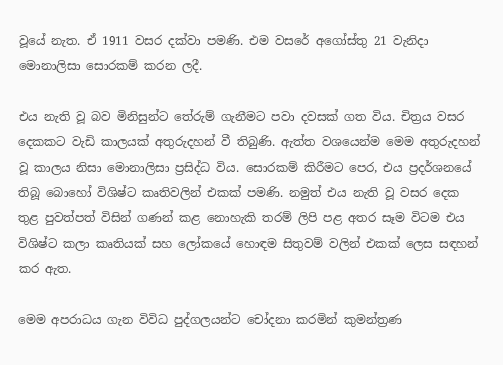වූයේ නැත. ඒ 1911 වසර දක්වා පමණි. එම වසරේ අගෝස්තු 21 වැනිදා මොනාලිසා සොරකම් කරන ලදී.

එය නැති වූ බව මිනිසුන්ට තේරුම් ගැනීමට පවා දවසක් ගත විය. චිත්‍රය වසර දෙකකට වැඩි කාලයක් අතුරුදහන් වී තිබුණි. ඇත්ත වශයෙන්ම මෙම අතුරුදහන් වූ කාලය නිසා මොනාලිසා ප්‍රසිද්ධ විය. සොරකම් කිරීමට පෙර, එය ප්‍රදර්ශනයේ තිබූ බොහෝ විශිෂ්ට කෘතිවලින් එකක් පමණි. නමුත් එය නැති වූ වසර දෙක තුළ පුවත්පත් විසින් ගණන් කළ නොහැකි තරම් ලිපි පළ අතර සෑම විටම එය විශිෂ්ට කලා කෘතියක් සහ ලෝකයේ හොඳම සිතුවම් වලින් එකක් ලෙස සඳහන් කර ඇත.

මෙම අපරාධය ගැන විවිධ පුද්ගලයන්ට චෝදනා කරමින් කුමන්ත්‍රණ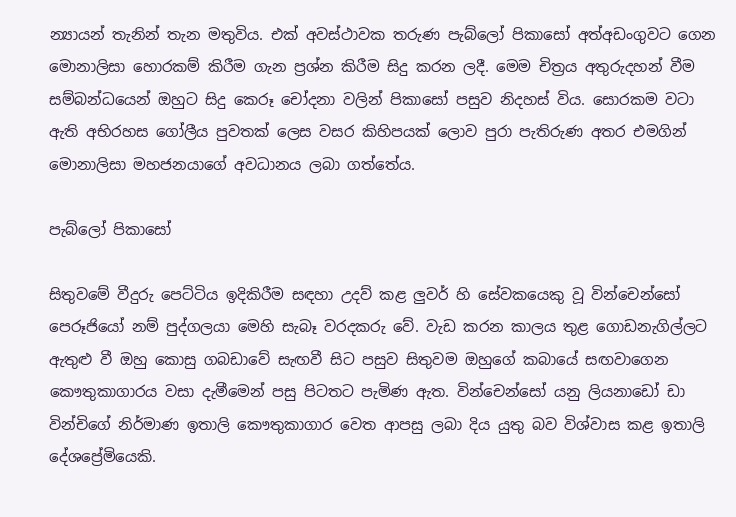න්‍යායන් තැනින් තැන මතුවිය. එක් අවස්ථාවක තරුණ පැබ්ලෝ පිකාසෝ අත්අඩංගුවට ගෙන මොනාලිසා හොරකම් කිරීම ගැන ප්‍රශ්න කිරීම සිදු කරන ලදී. මෙම චිත්‍රය අතුරුදහන් වීම සම්බන්ධයෙන් ඔහුට සිදු කෙරූ චෝදනා වලින් පිකාසෝ පසුව නිදහස් විය. සොරකම වටා ඇති අභිරහස ගෝලීය පුවතක් ලෙස වසර කිහිපයක් ලොව පුරා පැතිරුණ අතර එමගින් මොනාලිසා මහජනයාගේ අවධානය ලබා ගත්තේය.

පැබ්ලෝ පිකාසෝ

සිතුවමේ වීදුරු පෙට්ටිය ඉදිකිරීම සඳහා උදව් කළ ලුවර් හි සේවකයෙකු වූ වින්චෙන්සෝ පෙරූජියෝ නම් පුද්ගලයා මෙහි සැබෑ වරදකරු වේ. වැඩ කරන කාලය තුළ ගොඩනැගිල්ලට ඇතුළු වී ඔහු කොසු ගබඩාවේ සැඟවී සිට පසුව සිතුවම ඔහුගේ කබායේ සඟවාගෙන කෞතුකාගාරය වසා දැමීමෙන් පසු පිටතට පැමිණ ඇත. වින්චෙන්සෝ යනු ලියනාඩෝ ඩා වින්චිගේ නිර්මාණ ඉතාලි කෞතුකාගාර වෙත ආපසු ලබා දිය යුතු බව විශ්වාස කළ ඉතාලි දේශප්‍රේමියෙකි.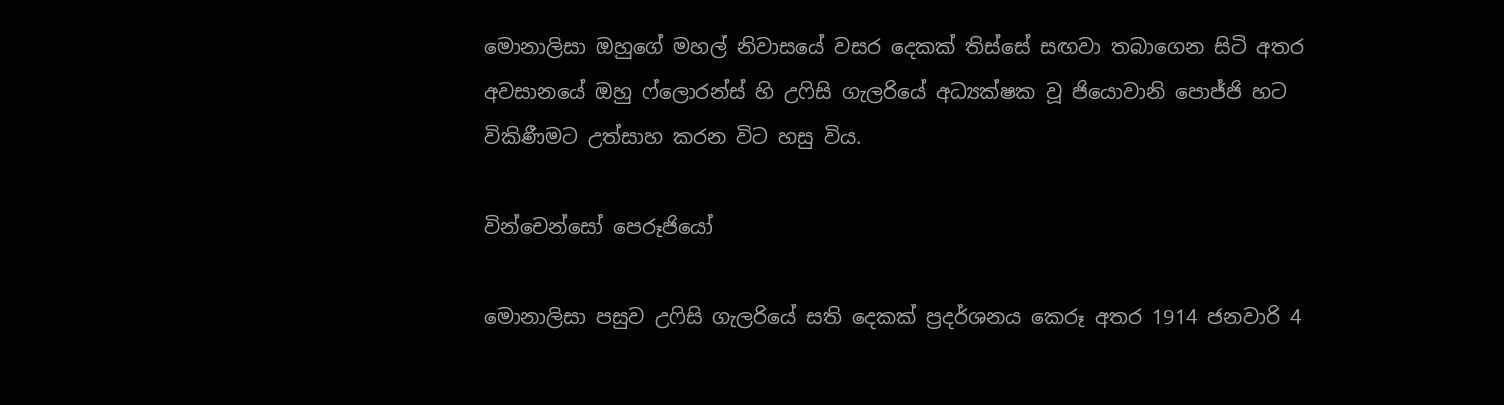මොනාලිසා ඔහුගේ මහල් නිවාසයේ වසර දෙකක් තිස්සේ සඟවා තබාගෙන සිටි අතර අවසානයේ ඔහු ෆ්ලොරන්ස් හි උෆිසි ගැලරියේ අධ්‍යක්ෂක වූ ජියොවානි පොජ්ජි හට විකිණීමට උත්සාහ කරන විට හසු විය.

වින්චෙන්සෝ පෙරූජියෝ

මොනාලිසා පසුව උෆිසි ගැලරියේ සති දෙකක් ප්‍රදර්ශනය කෙරූ අතර 1914 ජනවාරි 4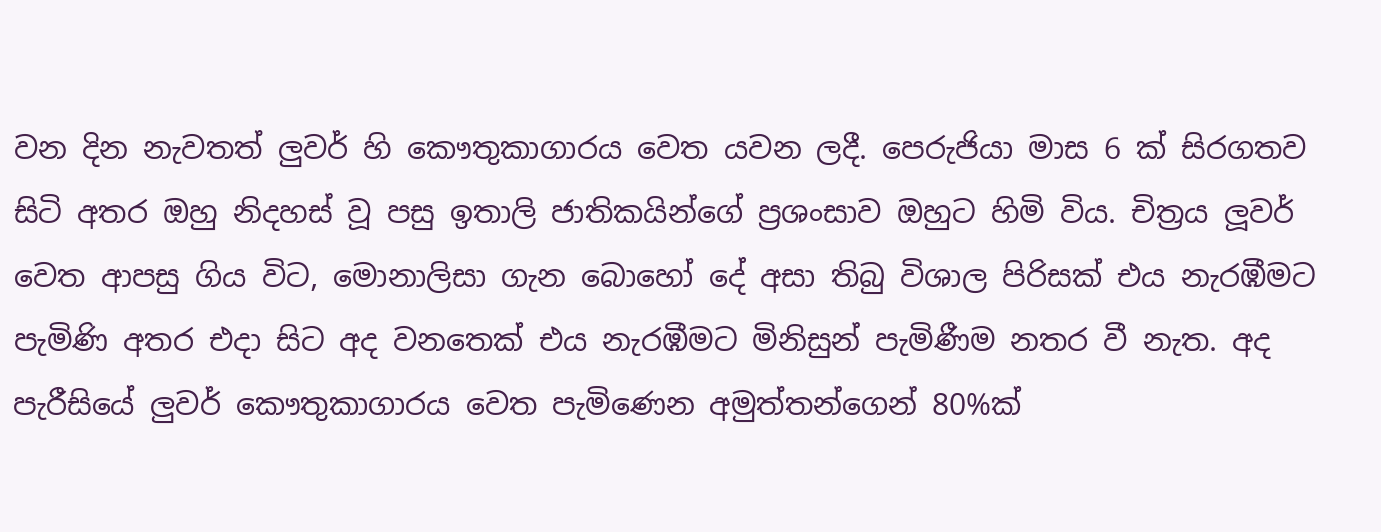වන දින නැවතත් ලුවර් හි කෞතුකාගාරය වෙත යවන ලදී. පෙරුජියා මාස 6 ක් සිරගතව සිටි අතර ඔහු නිදහස් වූ පසු ඉතාලි ජාතිකයින්ගේ ප්‍රශංසාව ඔහුට හිමි විය. චිත්‍රය ලූවර් වෙත ආපසු ගිය විට, මොනාලිසා ගැන බොහෝ දේ අසා තිබු විශාල පිරිසක් එය නැරඹීමට පැමිණි අතර එදා සිට අද වනතෙක් එය නැරඹීමට මිනිසුන් පැමිණීම නතර වී නැත. අද පැරීසියේ ලුවර් කෞතුකාගාරය වෙත පැමිණෙන අමුත්තන්ගෙන් 80%ක්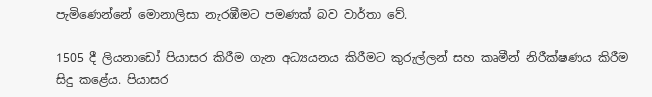පැමිණෙන්නේ මොනාලිසා නැරඹීමට පමණක් බව වාර්තා වේ.

1505 දී ලියනාඩෝ පියාසර කිරීම ගැන අධ්‍යයනය කිරීමට කුරුල්ලන් සහ කෘමීන් නිරීක්ෂණය කිරීම සිදු කළේය. පියාසර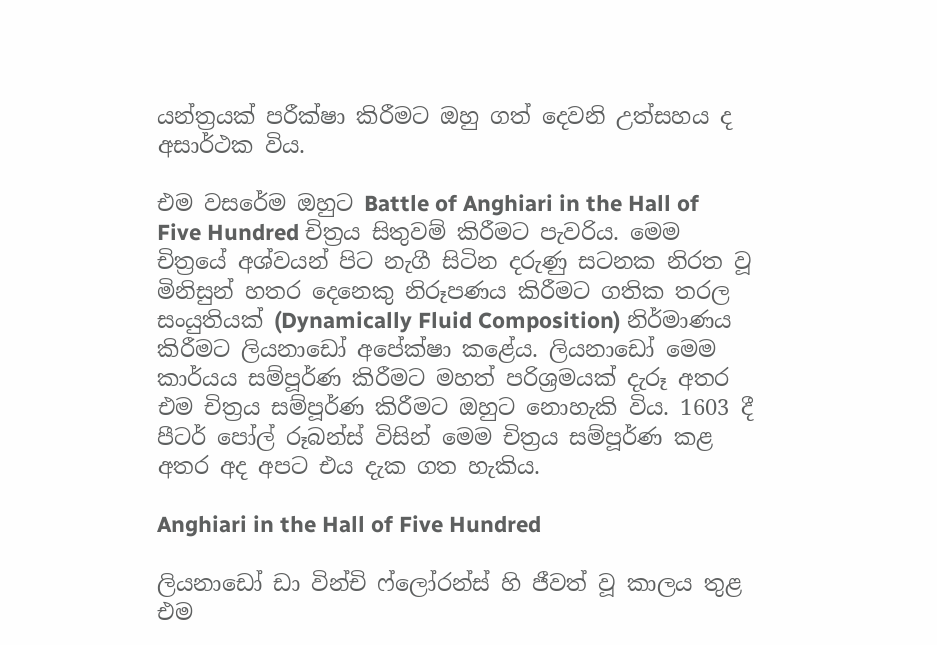යන්ත්‍රයක් පරීක්ෂා කිරීමට ඔහු ගත් දෙවනි උත්සහය ද අසාර්ථක විය.

එම වසරේම ඔහුට Battle of Anghiari in the Hall of Five Hundred චිත්‍රය සිතුවම් කිරීමට පැවරිය. මෙම චිත්‍රයේ අශ්වයන් පිට නැගී සිටින දරුණු සටනක නිරත වූ මිනිසුන් හතර දෙනෙකු නිරූපණය කිරීමට ගතික තරල සංයුතියක් (Dynamically Fluid Composition) නිර්මාණය කිරීමට ලියනාඩෝ අපේක්ෂා කළේය. ලියනාඩෝ මෙම කාර්යය සම්පූර්ණ කිරීමට මහත් පරිශ්‍රමයක් දැරූ අතර එම චිත්‍රය සම්පූර්ණ කිරීමට ඔහුට නොහැකි විය. 1603 දී පීටර් පෝල් රූබන්ස් විසින් මෙම චිත්‍රය සම්පූර්ණ කළ අතර අද අපට එය දැක ගත හැකිය.

Anghiari in the Hall of Five Hundred

ලියනාඩෝ ඩා වින්චි ෆ්ලෝරන්ස් හි ජීවත් වූ කාලය තුළ එම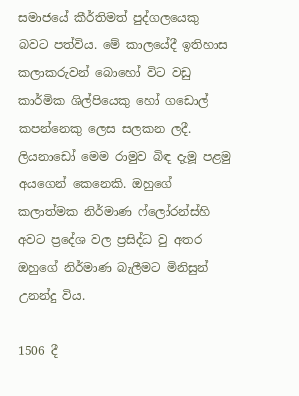සමාජයේ කීර්තිමත් පුද්ගලයෙකු බවට පත්විය. මේ කාලයේදී ඉතිහාස කලාකරුවන් බොහෝ විට වඩු කාර්මික ශිල්පියෙකු හෝ ගඩොල් කපන්නෙකු ලෙස සලකන ලදී. ලියනාඩෝ මෙම රාමුව බිඳ දැමූ පළමු අයගෙන් කෙනෙකි. ඔහුගේ කලාත්මක නිර්මාණ ෆ්ලෝරන්ස්හි අවට ප්‍රදේශ වල ප්‍රසිද්ධ වු අතර ඔහුගේ නිර්මාණ බැලීමට මිනිසුන් උනන්දු විය.

1506 දී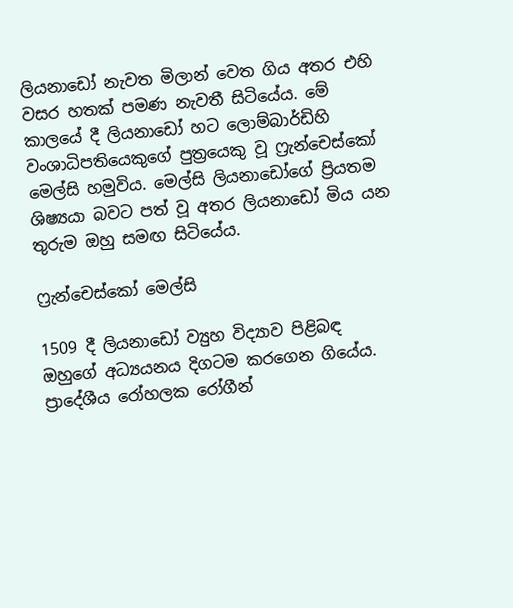ලියනාඩෝ නැවත මිලාන් වෙත ගිය අතර එහි වසර හතක් පමණ නැවතී සිටියේය. මේ කාලයේ දී ලියනාඩෝ හට ලොම්බාර්ඩිහි වංශාධිපතියෙකුගේ පුත්‍රයෙකු වූ ෆ්‍රැන්චෙස්කෝ මෙල්සි හමුවිය. මෙල්සි ලියනාඩෝගේ ප්‍රියතම ශිෂ්‍යයා බවට පත් වූ අතර ලියනාඩෝ මිය යන තුරුම ඔහු සමඟ සිටියේය.

ෆ්‍රැන්චෙස්කෝ මෙල්සි

1509 දී ලියනාඩෝ ව්‍යුහ විද්‍යාව පිළිබඳ ඔහුගේ අධ්‍යයනය දිගටම කරගෙන ගියේය. ප්‍රාදේශීය රෝහලක රෝගීන්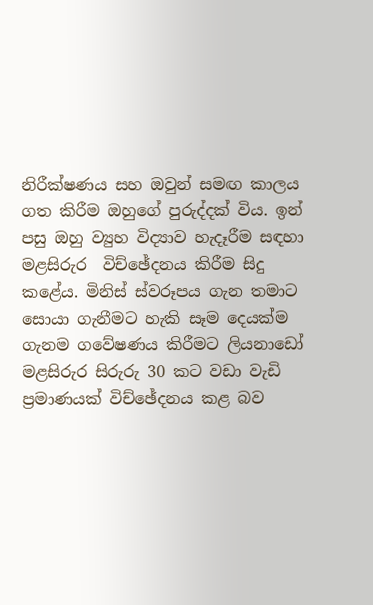නිරීක්ෂණය සහ ඔවුන් සමඟ කාලය ගත කිරීම ඔහුගේ පුරුද්දක් විය. ඉන් පසු ඔහු ව්‍යුහ විද්‍යාව හැදෑරීම සඳහා මළසිරුර  විච්ඡේදනය කිරීම සිදු කළේය. මිනිස් ස්වරූපය ගැන තමාට සොයා ගැනීමට හැකි සෑම දෙයක්ම ගැනම ගවේෂණය කිරීමට ලියනාඩෝ මළසිරුර සිරුරු 30 කට වඩා වැඩි ප්‍රමාණයක් විච්ඡේදනය කළ බව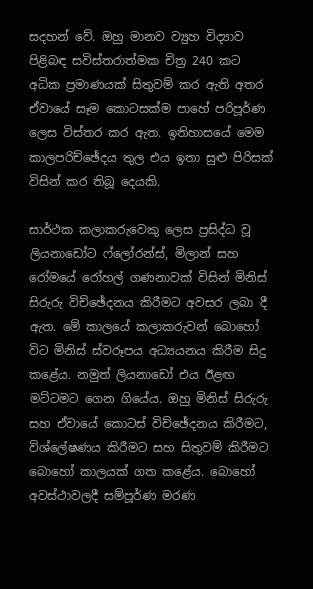සදහන් වේ. ඔහු මානව ව්‍යුහ විද්‍යාව පිළිබඳ සවිස්තරාත්මක චිත්‍ර 240 කට අධික ප්‍රමාණයක් සිතුවම් කර ඇති අතර ඒවායේ සෑම කොටසක්ම පාහේ පරිපූර්ණ ලෙස විස්තර කර ඇත. ඉතිහාසයේ මෙම කාලපරිච්ඡේදය තුල එය ඉතා සුළු පිරිසක් විසින් කර තිබූ දෙයකි.

සාර්ථක කලාකරුවෙකු ලෙස ප්‍රසිද්ධ වූ ලියනාඩෝට ෆ්ලෝරන්ස්, මිලාන් සහ රෝමයේ රෝහල් ගණනාවක් විසින් මිනිස් සිරුරු විච්ඡේදනය කිරීමට අවසර ලබා දී ඇත. මේ කාලයේ කලාකරුවන් බොහෝ විට මිනිස් ස්වරූපය අධ්‍යයනය කිරීම සිදු කළේය. නමුත් ලියනාඩෝ එය ඊළඟ මට්ටමට ගෙන ගියේය. ඔහු මිනිස් සිරුරු සහ ඒවායේ කොටස් විච්ඡේදනය කිරීමට, විශ්ලේෂණය කිරීමට සහ සිතුවම් කිරීමට බොහෝ කාලයක් ගත කළේය. බොහෝ අවස්ථාවලදී සම්පූර්ණ මරණ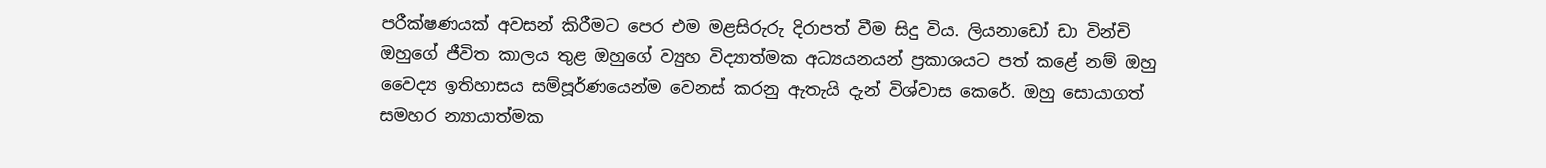පරීක්ෂණයක් අවසන් කිරීමට පෙර එම මළසිරුරු දිරාපත් වීම සිදු විය. ලියනාඩෝ ඩා වින්චි ඔහුගේ ජීවිත කාලය තුළ ඔහුගේ ව්‍යුහ විද්‍යාත්මක අධ්‍යයනයන් ප්‍රකාශයට පත් කළේ නම් ඔහු වෛද්‍ය ඉතිහාසය සම්පූර්ණයෙන්ම වෙනස් කරනු ඇතැයි දැන් විශ්වාස කෙරේ. ඔහු සොයාගත් සමහර න්‍යායාත්මක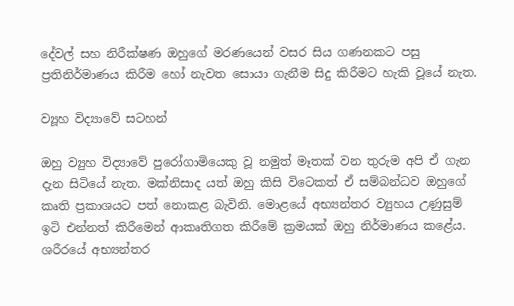දේවල් සහ නිරීක්ෂණ ඔහුගේ මරණයෙන් වසර සිය ගණනකට පසු ප්‍රතිනිර්මාණය කිරීම හෝ නැවත සොයා ගැනීම සිදු කිරීමට හැකි වූයේ නැත.

ව්‍යූහ විද්‍යාවේ සටහන්

ඔහු ව්‍යුහ විද්‍යාවේ පුරෝගාමියෙකු වූ නමුත් මෑතක් වන තුරුම අපි ඒ ගැන දැන සිටියේ නැත. මක්නිසාද යත් ඔහු කිසි විටෙකත් ඒ සම්බන්ධව ඔහුගේ කෘති ප්‍රකාශයට පත් නොකළ බැවිනි. මොළයේ අභ්‍යන්තර ව්‍යුහය උණුසුම් ඉටි එන්නත් කිරීමෙන් ආකෘතිගත කිරීමේ ක්‍රමයක් ඔහු නිර්මාණය කළේය. ශරීරයේ අභ්‍යන්තර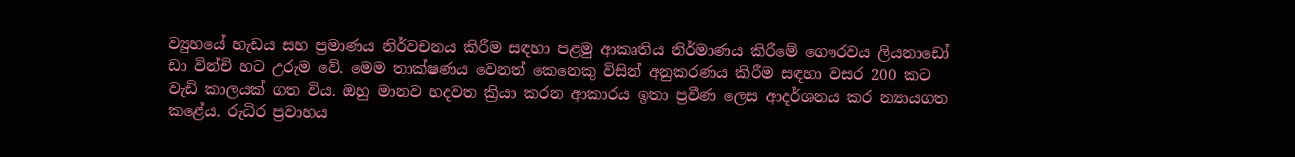ව්‍යුහයේ හැඩය සහ ප්‍රමාණය නිර්වචනය කිරීම සඳහා පළමු ආකෘතිය නිර්මාණය කිරීමේ ගෞරවය ලියනාඩෝ ඩා වින්චි හට උරුම වේ. මෙම තාක්ෂණය වෙනත් කෙනෙකු විසින් අනුකරණය කිරීම සඳහා වසර 200 කට වැඩි කාලයක් ගත විය. ඔහු මානව හදවත ක්‍රියා කරන ආකාරය ඉතා ප්‍රවීණ ලෙස ආදර්ශනය කර න්‍යායගත කළේය. රුධිර ප්‍රවාහය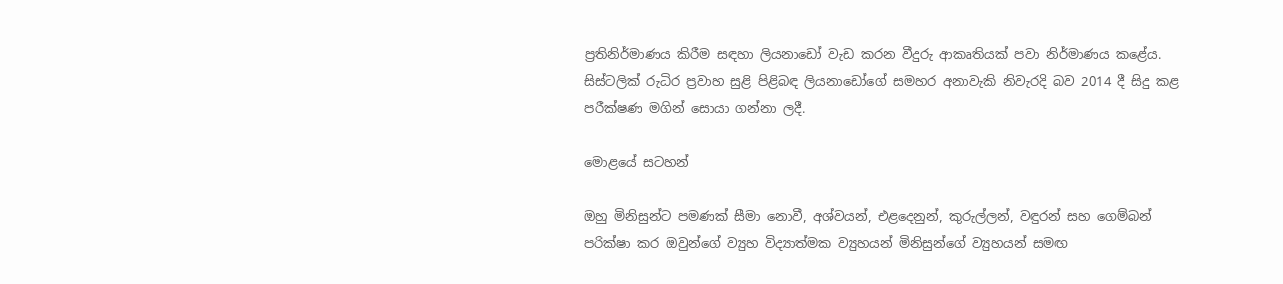ප්‍රතිනිර්මාණය කිරීම සඳහා ලියනාඩෝ වැඩ කරන වීදුරු ආකෘතියක් පවා නිර්මාණය කළේය. සිස්ටලික් රුධිර ප්‍රවාහ සුළි පිළිබඳ ලියනාඩෝගේ සමහර අනාවැකි නිවැරදි බව 2014 දී සිදු කළ පරීක්ෂණ මගින් සොයා ගන්නා ලදී.

මොළයේ සටහන්

ඔහු මිනිසුන්ට පමණක් සීමා නොවී, අශ්වයන්, එළදෙනුන්, කුරුල්ලන්, වඳුරන් සහ ගෙම්බන් පරික්ෂා කර ඔවුන්ගේ ව්‍යුහ විද්‍යාත්මක ව්‍යුහයන් මිනිසුන්ගේ ව්‍යුහයන් සමඟ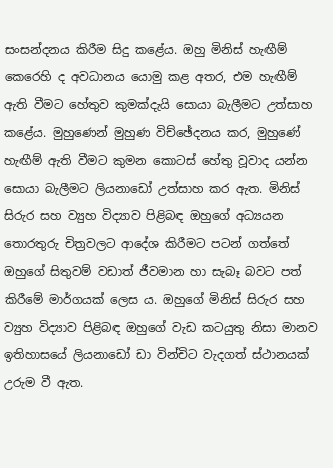සංසන්දනය කිරීම සිදු කළේය. ඔහු මිනිස් හැඟීම් කෙරෙහි ද අවධානය යොමු කළ අතර, එම හැඟීම් ඇති වීමට හේතුව කුමක්දැයි සොයා බැලීමට උත්සාහ කළේය. මුහුණෙන් මුහුණ විච්ඡේදනය කර, මුහුණේ හැඟීම් ඇති වීමට කුමන කොටස් හේතු වූවාද යන්න සොයා බැලීමට ලියනාඩෝ උත්සාහ කර ඇත. මිනිස් සිරුර සහ ව්‍යුහ විද්‍යාව පිළිබඳ ඔහුගේ අධ්‍යයන තොරතුරු චිත්‍රවලට ආදේශ කිරීමට පටන් ගත්තේ ඔහුගේ සිතුවම් වඩාත් ජීවමාන හා සැබෑ බවට පත් කිරීමේ මාර්ගයක් ලෙස ය. ඔහුගේ මිනිස් සිරුර සහ ව්‍යුහ විද්‍යාව පිළිබඳ ඔහුගේ වැඩ කටයුතු නිසා මානව ඉතිහාසයේ ලියනාඩෝ ඩා වින්චිට වැදගත් ස්ථානයක් උරුම වී ඇත.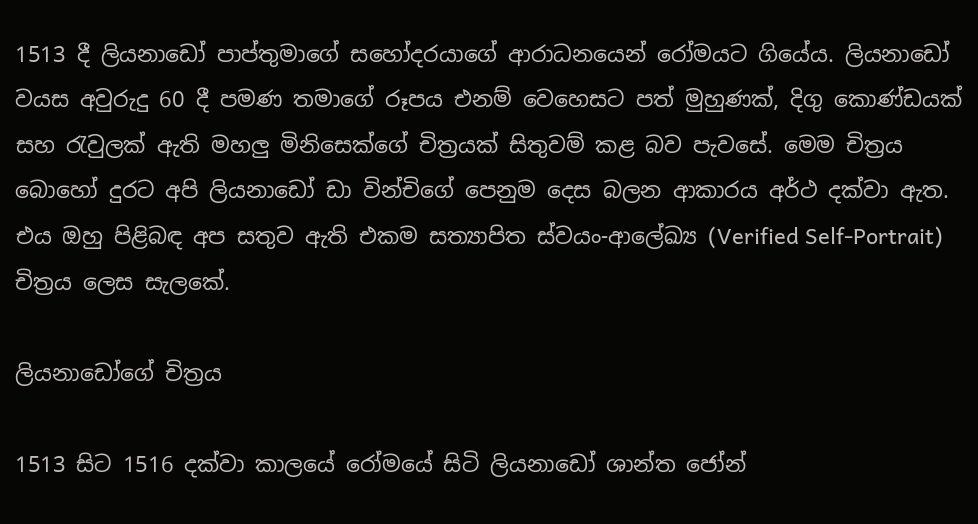1513 දී ලියනාඩෝ පාප්තුමාගේ සහෝදරයාගේ ආරාධනයෙන් රෝමයට ගියේය. ලියනාඩෝ වයස අවුරුදු 60 දී පමණ තමාගේ රූපය එනම් වෙහෙසට පත් මුහුණක්, දිගු කොණ්ඩයක් සහ රැවුලක් ඇති මහලු මිනිසෙක්ගේ චිත්‍රයක් සිතුවම් කළ බව පැවසේ. මෙම චිත්‍රය බොහෝ දුරට අපි ලියනාඩෝ ඩා වින්චිගේ පෙනුම දෙස බලන ආකාරය අර්ථ දක්වා ඇත. එය ඔහු පිළිබඳ අප සතුව ඇති එකම සත්‍යාපිත ස්වයං-ආලේඛ්‍ය (Verified Self-Portrait) චිත්‍රය ලෙස සැලකේ.

ලියනාඩෝගේ චිත්‍රය

1513 සිට 1516 දක්වා කාලයේ රෝමයේ සිටි ලියනාඩෝ ශාන්ත ජෝන්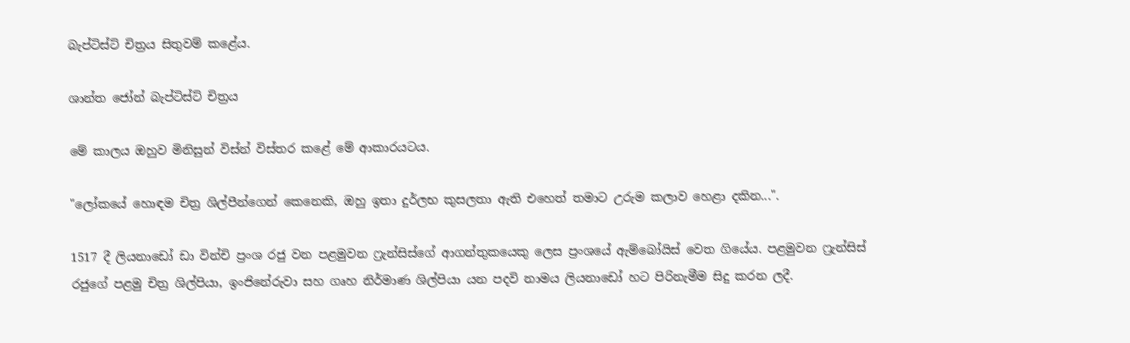බැප්ටිස්ට් චිත්‍රය සිතුවම් කළේය.

ශාන්ත ජෝන් බැප්ටිස්ට් චිත්‍රය

මේ කාලය ඔහුව මිනිසුන් විස්න් විස්තර කළේ මේ ආකාරයටය.

"ලෝකයේ හොඳම චිත්‍ර ශිල්පීන්ගෙන් කෙනෙකි, ඔහු ඉතා දුර්ලභ කුසලතා ඇති එහෙත් තමාට උරුම කලාව හෙළා දකින...".

1517 දී ලියනාඩෝ ඩා වින්චි ප්‍රංශ රජු වන පළමුවන ෆ්‍රැන්සිස්ගේ ආගන්තුකයෙකු ලෙස ප්‍රංශයේ ඇම්බෝයිස් වෙත ගියේය. පළමුවන ෆ්‍රැන්සිස් රජුගේ පළමු චිත්‍ර ශිල්පියා, ඉංජිනේරුවා සහ ගෘහ නිර්මාණ ශිල්පියා යන පදවි නාමය ලියනාඩෝ හට පිරිනැමීම සිදු කරන ලදී.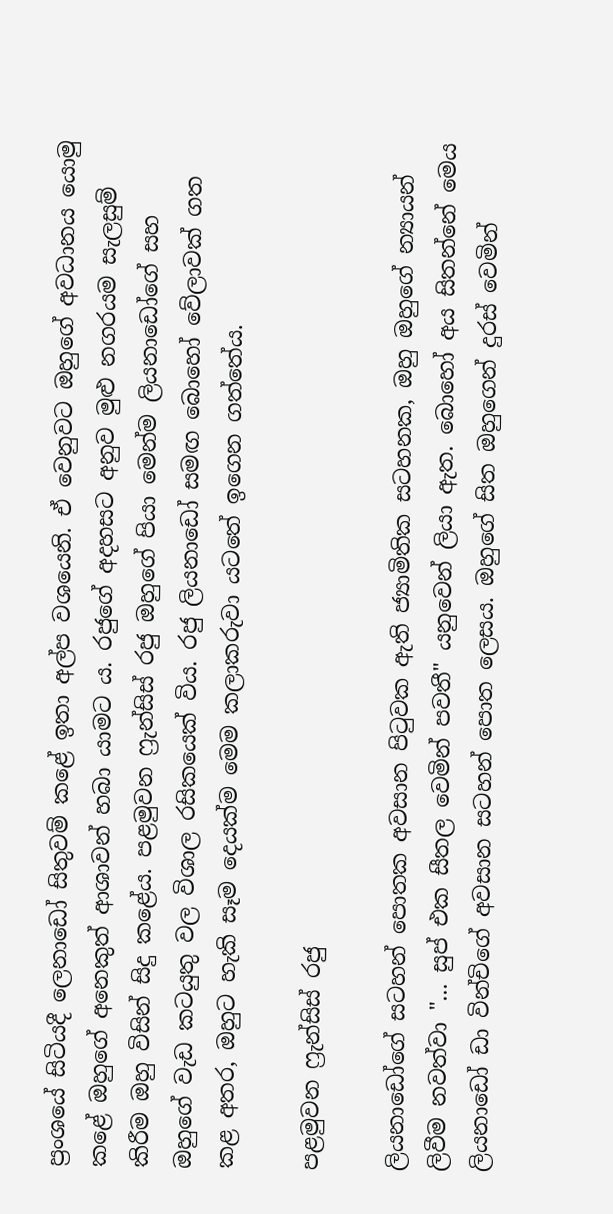ප්‍රංශයේ සිටියදී ලෙනාඩෝ සිතුවම් කළේ ඉතා අල්ප වශයෙනි. ඒ වෙනුවට ඔහුගේ අවධානය යොමු කළේ ඔහුගේ අනෙකුත් ආශාවන් හබා යාමට ය. රජුගේ අදහසට අනුව මුළු නගරයම සැලසුම් කිරීම ඔහු විසින් සිදු කළේය. පළමුවන ෆ්‍රැන්සිස් රජු ඔහුගේ පියා මෙන්ම ලියනාඩෝගේ සහ ඔහුගේ වැඩ කටයුතු වල විශාල රසිකයෙක් විය. රජු ලියනාඩෝ සමඟ බොහෝ වේලාවක් ගත කළ අතර, ඔහුට හැකි සෑම දෙයක්ම මෙම කලාකරුවා යටතේ ඉගෙන ගත්තේය.

පළමුවන ෆ්‍රැන්සිස් රජු

ලියනාඩෝගේ සටහන් පොතක අවසාන පිටුවක ඇති ජ්‍යාමිතික සටහනක, ඔහු ඔහුගේ න්‍යායන් ලිවීම නවත්වා "... සුප් එක සීතල වෙමින් පවතී" යනුවෙන් ලියා ඇත. බොහෝ අය සිතන්නේ මෙය ලියනාඩෝ ඩා වින්චිගේ අවසාන සටහන් පොත ලෙසය. ඔහුගේ සිත ඔහුගෙන් දුරස් වෙමින්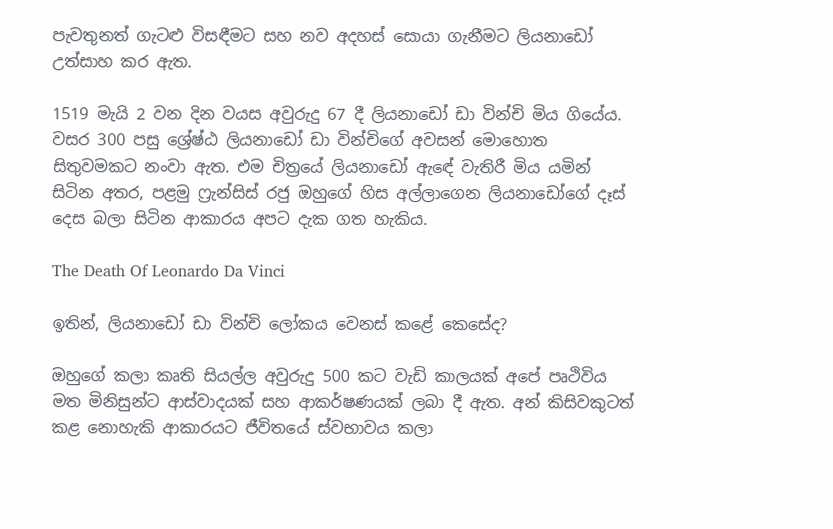පැවතුනත් ගැටළු විසඳීමට සහ නව අදහස් සොයා ගැනීමට ලියනාඩෝ උත්සාහ කර ඇත.

1519 මැයි 2 වන දින වයස අවුරුදු 67 දී ලියනාඩෝ ඩා වින්චි මිය ගියේය. වසර 300 පසු ශ්‍රේෂ්ඨ ලියනාඩෝ ඩා වින්චිගේ අවසන් මොහොත සිතුවමකට නංවා ඇත. එම චිත්‍රයේ ලියනාඩෝ ඇඳේ වැතිරී මිය යමින් සිටින අතර, පළමු ෆ්‍රැන්සිස් රජු ඔහුගේ හිස අල්ලාගෙන ලියනාඩෝගේ දෑස් දෙස බලා සිටින ආකාරය අපට දැක ගත හැකිය.

The Death Of Leonardo Da Vinci

ඉතින්, ලියනාඩෝ ඩා වින්චි ලෝකය වෙනස් කළේ කෙසේද?

ඔහුගේ කලා කෘති සියල්ල අවුරුදු 500 කට වැඩි කාලයක් අපේ පෘථිවිය මත මිනිසුන්ට ආස්වාදයක් සහ ආකර්ෂණයක් ලබා දී ඇත. අන් කිසිවකුටත් කළ නොහැකි ආකාරයට ජීවිතයේ ස්වභාවය කලා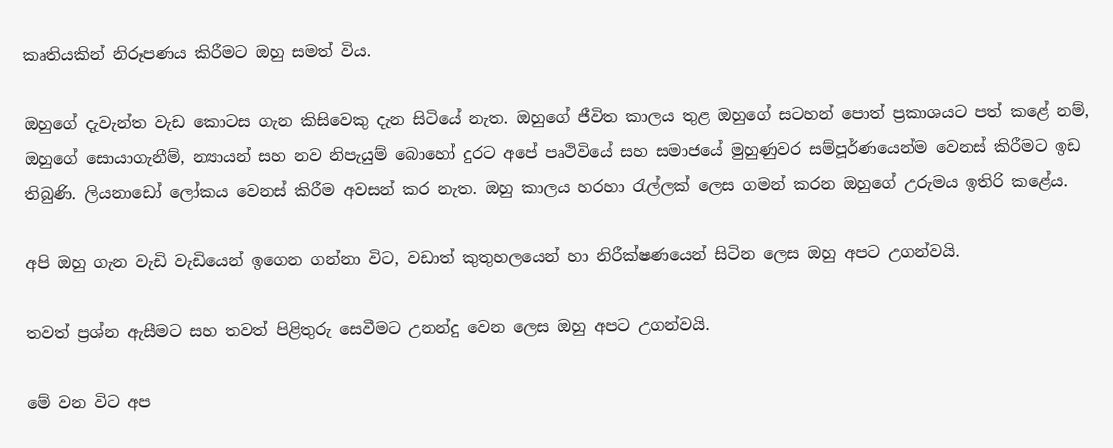කෘතියකින් නිරූපණය කිරීමට ඔහු සමත් විය.

ඔහුගේ දැවැන්ත වැඩ කොටස ගැන කිසිවෙකු දැන සිටියේ නැත. ඔහුගේ ජීවිත කාලය තුළ ඔහුගේ සටහන් පොත් ප්‍රකාශයට පත් කළේ නම්, ඔහුගේ සොයාගැනීම්, න්‍යායන් සහ නව නිපැයුම් බොහෝ දුරට අපේ පෘථිවියේ සහ සමාජයේ මුහුණුවර සම්පූර්ණයෙන්ම වෙනස් කිරීමට ඉඩ තිබුණි. ලියනාඩෝ ලෝකය වෙනස් කිරීම අවසන් කර නැත. ඔහු කාලය හරහා රැල්ලක් ලෙස ගමන් කරන ඔහුගේ උරුමය ඉතිරි කළේය.

අපි ඔහු ගැන වැඩි වැඩියෙන් ඉගෙන ගන්නා විට, වඩාත් කුතුහලයෙන් හා නිරීක්ෂණයෙන් සිටින ලෙස ඔහු අපට උගන්වයි.

තවත් ප්‍රශ්න ඇසීමට සහ තවත් පිළිතුරු සෙවීමට උනන්දු වෙන ලෙස ඔහු අපට උගන්වයි.

මේ වන විට අප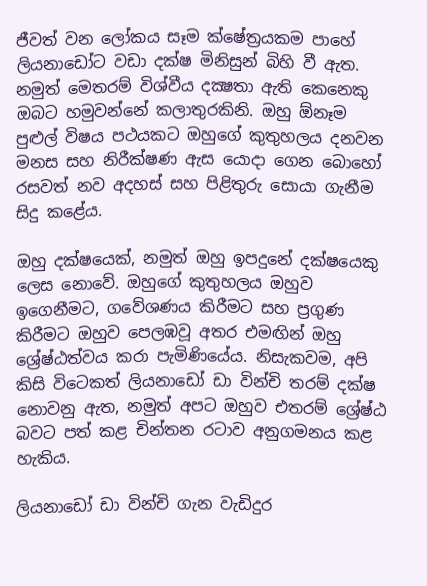ජීවත් වන ලෝකය සෑම ක්ෂේත්‍රයකම පාහේ ලියනාඩෝට වඩා දක්ෂ මිනිසුන් බිහි වී ඇත. නමුත් මෙතරම් විශ්වීය දක්‍ෂතා ඇති කෙනෙකු ඔබට හමුවන්නේ කලාතුරකිනි. ඔහු ඕනෑම පුළුල් විෂය පථයකට ඔහුගේ කුතුහලය දනවන මනස සහ නිරීක්ෂණ ඇස යොදා ගෙන බොහෝ රසවත් නව අදහස් සහ පිළිතුරු සොයා ගැනීම සිදු කළේය.

ඔහු දක්ෂයෙක්, නමුත් ඔහු ඉපදුනේ දක්ෂයෙකු ලෙස නොවේ. ඔහුගේ කුතුහලය ඔහුව ඉගෙනීමට, ගවේශණය කිරීමට සහ ප්‍රගුණ කිරීමට ඔහුව පෙලඹවූ අතර එමඟින් ඔහු ශ්‍රේෂ්ඨත්වය කරා පැමිණියේය. නිසැකවම, අපි කිසි විටෙකත් ලියනාඩෝ ඩා වින්චි තරම් දක්ෂ නොවනු ඇත, නමුත් අපට ඔහුව එතරම් ශ්‍රේෂ්ඨ බවට පත් කළ චින්තන රටාව අනුගමනය කළ හැකිය.

ලියනාඩෝ ඩා වින්චි ගැන වැඩිදුර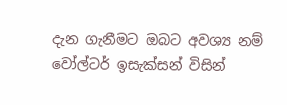දැන ගැනීමට ඔබට අවශ්‍ය නම් වෝල්ටර් ඉසැක්සන් විසින්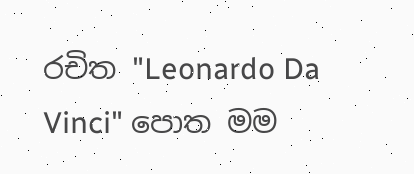රචිත "Leonardo Da Vinci" පොත මම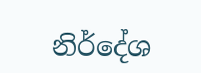නිර්දේශ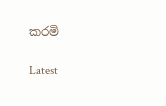කරමි

Latest